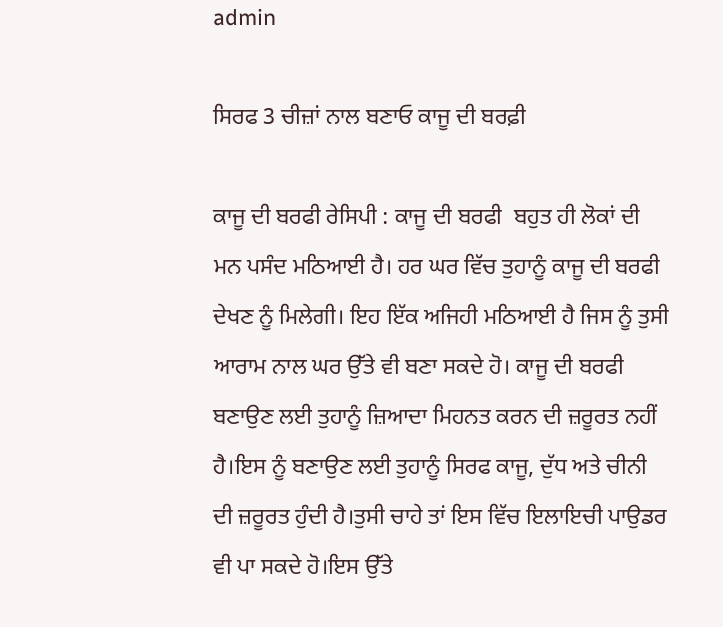admin

ਸਿਰਫ 3 ਚੀਜ਼ਾਂ ਨਾਲ ਬਣਾਓ ਕਾਜੂ ਦੀ ਬਰਫ਼ੀ

ਕਾਜੂ ਦੀ ਬਰਫੀ ਰੇਸਿਪੀ : ਕਾਜੂ ਦੀ ਬਰਫੀ  ਬਹੁਤ ਹੀ ਲੋਕਾਂ ਦੀ ਮਨ ਪਸੰਦ ਮਠਿਆਈ ਹੈ। ਹਰ ਘਰ ਵਿੱਚ ਤੁਹਾਨੂੰ ਕਾਜੂ ਦੀ ਬਰਫੀ ਦੇਖਣ ਨੂੰ ਮਿਲੇਗੀ। ਇਹ ਇੱਕ ਅਜਿਹੀ ਮਠਿਆਈ ਹੈ ਜਿਸ ਨੂੰ ਤੁਸੀ ਆਰਾਮ ਨਾਲ ਘਰ ਉੱਤੇ ਵੀ ਬਣਾ ਸਕਦੇ ਹੋ। ਕਾਜੂ ਦੀ ਬਰਫੀ ਬਣਾਉਣ ਲਈ ਤੁਹਾਨੂੰ ਜ਼ਿਆਦਾ ਮਿਹਨਤ ਕਰਨ ਦੀ ਜ਼ਰੂਰਤ ਨਹੀਂ ਹੈ।ਇਸ ਨੂੰ ਬਣਾਉਣ ਲਈ ਤੁਹਾਨੂੰ ਸਿਰਫ ਕਾਜੂ, ਦੁੱਧ ਅਤੇ ਚੀਨੀ ਦੀ ਜ਼ਰੂਰਤ ਹੁੰਦੀ ਹੈ।ਤੁਸੀ ਚਾਹੇ ਤਾਂ ਇਸ ਵਿੱਚ ਇਲਾਇਚੀ ਪਾਉਡਰ ਵੀ ਪਾ ਸਕਦੇ ਹੋ।ਇਸ ਉੱਤੇ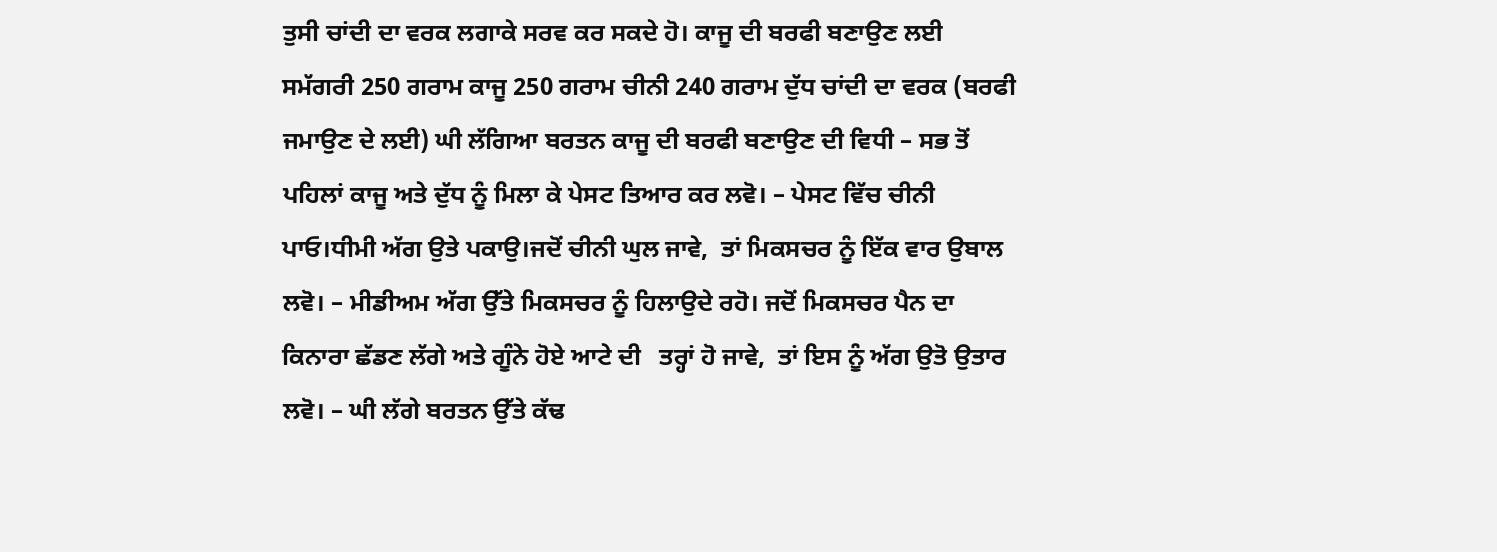ਤੁਸੀ ਚਾਂਦੀ ਦਾ ਵਰਕ ਲਗਾਕੇ ਸਰਵ ਕਰ ਸਕਦੇ ਹੋ। ਕਾਜੂ ਦੀ ਬਰਫੀ ਬਣਾਉਣ ਲਈ ਸਮੱਗਰੀ 250 ਗਰਾਮ ਕਾਜੂ 250 ਗਰਾਮ ਚੀਨੀ 240 ਗਰਾਮ ਦੁੱਧ ਚਾਂਦੀ ਦਾ ਵਰਕ (ਬਰਫੀ ਜਮਾਉਣ ਦੇ ਲਈ) ਘੀ ਲੱਗਿਆ ਬਰਤਨ ਕਾਜੂ ਦੀ ਬਰਫੀ ਬਣਾਉਣ ਦੀ ਵਿਧੀ – ਸਭ ਤੋਂ ਪਹਿਲਾਂ ਕਾਜੂ ਅਤੇ ਦੁੱਧ ਨੂੰ ਮਿਲਾ ਕੇ ਪੇਸਟ ਤਿਆਰ ਕਰ ਲਵੋ। – ਪੇਸਟ ਵਿੱਚ ਚੀਨੀ ਪਾਓ।ਧੀਮੀ ਅੱਗ ਉਤੇ ਪਕਾਉ।ਜਦੋਂ ਚੀਨੀ ਘੁਲ ਜਾਵੇ,  ਤਾਂ ਮਿਕਸਚਰ ਨੂੰ ਇੱਕ ਵਾਰ ਉਬਾਲ ਲਵੋ। – ਮੀਡੀਅਮ ਅੱਗ ਉੱਤੇ ਮਿਕਸਚਰ ਨੂੰ ਹਿਲਾਉਦੇ ਰਹੋ। ਜਦੋਂ ਮਿਕਸਚਰ ਪੈਨ ਦਾ ਕਿਨਾਰਾ ਛੱਡਣ ਲੱਗੇ ਅਤੇ ਗੂੰਨੇ ਹੋਏ ਆਟੇ ਦੀ   ਤਰ੍ਹਾਂ ਹੋ ਜਾਵੇ,  ਤਾਂ ਇਸ ਨੂੰ ਅੱਗ ਉਤੋ ਉਤਾਰ ਲਵੋ। – ਘੀ ਲੱਗੇ ਬਰਤਨ ਉੱਤੇ ਕੱਢ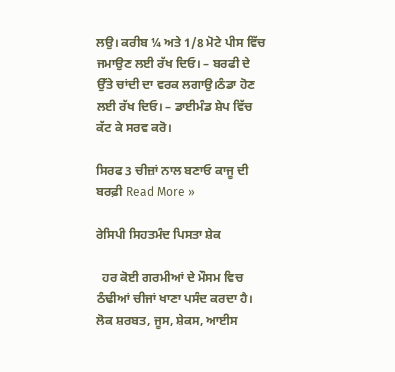ਲਉ। ਕਰੀਬ ¼ ਅਤੇ 1/8 ਮੋਟੇ ਪੀਸ ਵਿੱਚ ਜਮਾਉਣ ਲਈ ਰੱਖ ਦਿਓ। – ਬਰਫੀ ਦੇ ਉੱਤੇ ਚਾਂਦੀ ਦਾ ਵਰਕ ਲਗਾਉ।ਠੰਡਾ ਹੋਣ ਲਈ ਰੱਖ ਦਿਓ। – ਡਾਈਮੰਡ ਸ਼ੇਪ ਵਿੱਚ ਕੱਟ ਕੇ ਸਰਵ ਕਰੋ।

ਸਿਰਫ 3 ਚੀਜ਼ਾਂ ਨਾਲ ਬਣਾਓ ਕਾਜੂ ਦੀ ਬਰਫ਼ੀ Read More »

ਰੇਸਿਪੀ ਸਿਹਤਮੰਦ ਪਿਸਤਾ ਸ਼ੇਕ

  ਹਰ ਕੋਈ ਗਰਮੀਆਂ ਦੇ ਮੌਸਮ ਵਿਚ ਠੰਢੀਆਂ ਚੀਜਾਂ ਖਾਣਾ ਪਸੰਦ ਕਰਦਾ ਹੈ। ਲੋਕ ਸ਼ਰਬਤ, ਜੂਸ, ਸ਼ੇਕਸ, ਆਈਸ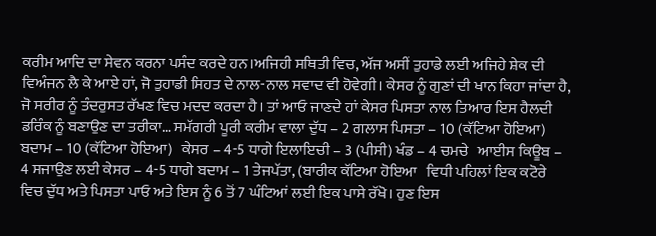ਕਰੀਮ ਆਦਿ ਦਾ ਸੇਵਨ ਕਰਨਾ ਪਸੰਦ ਕਰਦੇ ਹਨ।ਅਜਿਹੀ ਸਥਿਤੀ ਵਿਚ, ਅੱਜ ਅਸੀਂ ਤੁਹਾਡੇ ਲਈ ਅਜਿਹੇ ਸ਼ੇਕ ਦੀ ਵਿਅੰਜਨ ਲੈ ਕੇ ਆਏ ਹਾਂ, ਜੋ ਤੁਹਾਡੀ ਸਿਹਤ ਦੇ ਨਾਲ-ਨਾਲ ਸਵਾਦ ਵੀ ਹੋਵੇਗੀ। ਕੇਸਰ ਨੂੰ ਗੁਣਾਂ ਦੀ ਖਾਨ ਕਿਹਾ ਜਾਂਦਾ ਹੈ, ਜੋ ਸਰੀਰ ਨੂੰ ਤੰਦਰੁਸਤ ਰੱਖਣ ਵਿਚ ਮਦਦ ਕਰਦਾ ਹੈ। ਤਾਂ ਆਓ ਜਾਣਦੇ ਹਾਂ ਕੇਸਰ ਪਿਸਤਾ ਨਾਲ ਤਿਆਰ ਇਸ ਹੈਲਦੀ ਡਰਿੰਕ ਨੂੰ ਬਣਾਉਣ ਦਾ ਤਰੀਕਾ… ਸਮੱਗਰੀ ਪੂਰੀ ਕਰੀਮ ਵਾਲਾ ਦੁੱਧ – 2 ਗਲਾਸ ਪਿਸਤਾ – 10 (ਕੱਟਿਆ ਹੋਇਆ) ਬਦਾਮ – 10 (ਕੱਟਿਆ ਹੋਇਆ)   ਕੇਸਰ – 4-5 ਧਾਗੇ ਇਲਾਇਚੀ – 3 (ਪੀਸੀ) ਖੰਡ – 4 ਚਮਚੇ   ਆਈਸ ਕਿਊਬ – 4 ਸਜਾਉਣ ਲਈ ਕੇਸਰ – 4-5 ਧਾਗੇ ਬਦਾਮ – 1 ਤੇਜਪੱਤਾ, (ਬਾਰੀਕ ਕੱਟਿਆ ਹੋਇਆ   ਵਿਧੀ ਪਹਿਲਾਂ ਇਕ ਕਟੋਰੇ ਵਿਚ ਦੁੱਧ ਅਤੇ ਪਿਸਤਾ ਪਾਓ ਅਤੇ ਇਸ ਨੂੰ 6 ਤੋਂ 7 ਘੰਟਿਆਂ ਲਈ ਇਕ ਪਾਸੇ ਰੱਖੋ। ਹੁਣ ਇਸ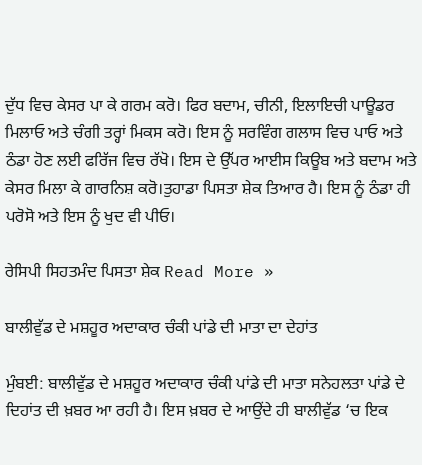ਦੁੱਧ ਵਿਚ ਕੇਸਰ ਪਾ ਕੇ ਗਰਮ ਕਰੋ। ਫਿਰ ਬਦਾਮ, ਚੀਨੀ, ਇਲਾਇਚੀ ਪਾਊਡਰ ਮਿਲਾਓ ਅਤੇ ਚੰਗੀ ਤਰ੍ਹਾਂ ਮਿਕਸ ਕਰੋ। ਇਸ ਨੂੰ ਸਰਵਿੰਗ ਗਲਾਸ ਵਿਚ ਪਾਓ ਅਤੇ ਠੰਡਾ ਹੋਣ ਲਈ ਫਰਿੱਜ ਵਿਚ ਰੱਖੋ। ਇਸ ਦੇ ਉੱਪਰ ਆਈਸ ਕਿਊਬ ਅਤੇ ਬਦਾਮ ਅਤੇ ਕੇਸਰ ਮਿਲਾ ਕੇ ਗਾਰਨਿਸ਼ ਕਰੋ।ਤੁਹਾਡਾ ਪਿਸਤਾ ਸ਼ੇਕ ਤਿਆਰ ਹੈ। ਇਸ ਨੂੰ ਠੰਡਾ ਹੀ ਪਰੋਸੋ ਅਤੇ ਇਸ ਨੂੰ ਖੁਦ ਵੀ ਪੀਓ।

ਰੇਸਿਪੀ ਸਿਹਤਮੰਦ ਪਿਸਤਾ ਸ਼ੇਕ Read More »

ਬਾਲੀਵੁੱਡ ਦੇ ਮਸ਼ਹੂਰ ਅਦਾਕਾਰ ਚੰਕੀ ਪਾਂਡੇ ਦੀ ਮਾਤਾ ਦਾ ਦੇਹਾਂਤ

ਮੁੰਬਈ: ਬਾਲੀਵੁੱਡ ਦੇ ਮਸ਼ਹੂਰ ਅਦਾਕਾਰ ਚੰਕੀ ਪਾਂਡੇ ਦੀ ਮਾਤਾ ਸਨੇਹਲਤਾ ਪਾਂਡੇ ਦੇ ਦਿਹਾਂਤ ਦੀ ਖ਼ਬਰ ਆ ਰਹੀ ਹੈ। ਇਸ ਖ਼ਬਰ ਦੇ ਆਉਂਦੇ ਹੀ ਬਾਲੀਵੁੱਡ ‘ਚ ਇਕ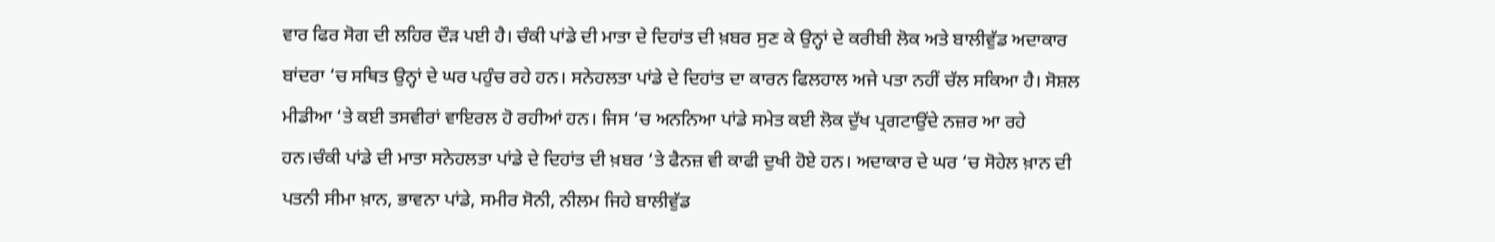ਵਾਰ ਫਿਰ ਸੋਗ ਦੀ ਲਹਿਰ ਦੌੜ ਪਈ ਹੈ। ਚੰਕੀ ਪਾਂਡੇ ਦੀ ਮਾਤਾ ਦੇ ਦਿਹਾਂਤ ਦੀ ਖ਼ਬਰ ਸੁਣ ਕੇ ਉਨ੍ਹਾਂ ਦੇ ਕਰੀਬੀ ਲੋਕ ਅਤੇ ਬਾਲੀਵੁੱਡ ਅਦਾਕਾਰ ਬਾਂਦਰਾ ‘ਚ ਸਥਿਤ ਉਨ੍ਹਾਂ ਦੇ ਘਰ ਪਹੁੰਚ ਰਹੇ ਹਨ। ਸਨੇਹਲਤਾ ਪਾਂਡੇ ਦੇ ਦਿਹਾਂਤ ਦਾ ਕਾਰਨ ਫਿਲਹਾਲ ਅਜੇ ਪਤਾ ਨਹੀਂ ਚੱਲ ਸਕਿਆ ਹੈ। ਸੋਸ਼ਲ ਮੀਡੀਆ ‘ਤੇ ਕਈ ਤਸਵੀਰਾਂ ਵਾਇਰਲ ਹੋ ਰਹੀਆਂ ਹਨ। ਜਿਸ ‘ਚ ਅਨਨਿਆ ਪਾਂਡੇ ਸਮੇਤ ਕਈ ਲੋਕ ਦੁੱਖ ਪ੍ਰਗਟਾਉਂਦੇ ਨਜ਼ਰ ਆ ਰਹੇ ਹਨ।ਚੰਕੀ ਪਾਂਡੇ ਦੀ ਮਾਤਾ ਸਨੇਹਲਤਾ ਪਾਂਡੇ ਦੇ ਦਿਹਾਂਤ ਦੀ ਖ਼ਬਰ ‘ਤੇ ਫੈਨਜ਼ ਵੀ ਕਾਫੀ ਦੁਖੀ ਹੋਏ ਹਨ। ਅਦਾਕਾਰ ਦੇ ਘਰ ‘ਚ ਸੋਹੇਲ ਖ਼ਾਨ ਦੀ ਪਤਨੀ ਸੀਮਾ ਖ਼ਾਨ, ਭਾਵਨਾ ਪਾਂਡੇ, ਸਮੀਰ ਸੋਨੀ, ਨੀਲਮ ਜਿਹੇ ਬਾਲੀਵੁੱਡ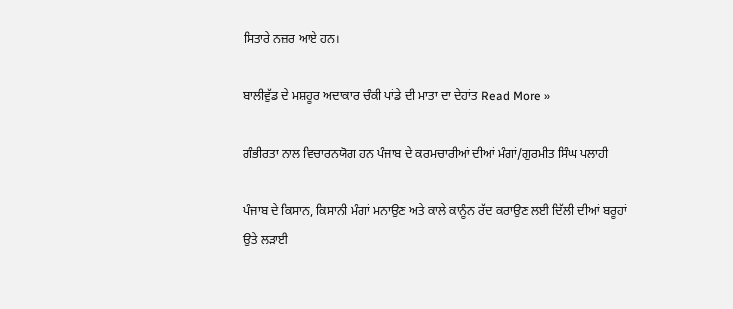ਸਿਤਾਰੇ ਨਜ਼ਰ ਆਏ ਹਨ।

ਬਾਲੀਵੁੱਡ ਦੇ ਮਸ਼ਹੂਰ ਅਦਾਕਾਰ ਚੰਕੀ ਪਾਂਡੇ ਦੀ ਮਾਤਾ ਦਾ ਦੇਹਾਂਤ Read More »

ਗੰਭੀਰਤਾ ਨਾਲ ਵਿਚਾਰਨਯੋਗ ਹਨ ਪੰਜਾਬ ਦੇ ਕਰਮਚਾਰੀਆਂ ਦੀਆਂ ਮੰਗਾਂ/ਗੁਰਮੀਤ ਸਿੰਘ ਪਲਾਹੀ

ਪੰਜਾਬ ਦੇ ਕਿਸਾਨ, ਕਿਸਾਨੀ ਮੰਗਾਂ ਮਨਾਉਣ ਅਤੇ ਕਾਲੇ ਕਾਨੂੰਨ ਰੱਦ ਕਰਾਉਣ ਲਈ ਦਿੱਲੀ ਦੀਆਂ ਬਰੂਹਾਂ ਉਤੇ ਲੜਾਈ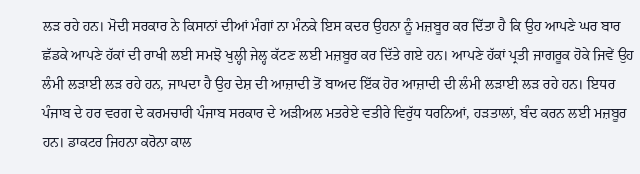ਲੜ ਰਹੇ ਹਨ। ਮੋਦੀ ਸਰਕਾਰ ਨੇ ਕਿਸਾਨਾਂ ਦੀਆਂ ਮੰਗਾਂ ਨਾ ਮੰਨਕੇ ਇਸ ਕਦਰ ਉਹਨਾ ਨੂੰ ਮਜ਼ਬੂਰ ਕਰ ਦਿੱਤਾ ਹੈ ਕਿ ਉਹ ਆਪਣੇ ਘਰ ਬਾਰ ਛੱਡਕੇ ਆਪਣੇ ਹੱਕਾਂ ਦੀ ਰਾਖੀ ਲਈ ਸਮਝੋ ਖੁਲ੍ਹੀ ਜੇਲ੍ਹ ਕੱਟਣ ਲਈ ਮਜ਼ਬੂਰ ਕਰ ਦਿੱਤੇ ਗਏ ਹਨ। ਆਪਣੇ ਹੱਕਾਂ ਪ੍ਰਤੀ ਜਾਗਰੂਕ ਹੋਕੇ ਜਿਵੇਂ ਉਹ ਲੰਮੀ ਲੜਾਈ ਲੜ ਰਹੇ ਹਨ, ਜਾਪਦਾ ਹੈ ਉਹ ਦੇਸ਼ ਦੀ ਆਜ਼ਾਦੀ ਤੋਂ ਬਾਅਦ ਇੱਕ ਹੋਰ ਆਜ਼ਾਦੀ ਦੀ ਲੰਮੀ ਲੜਾਈ ਲੜ ਰਹੇ ਹਨ। ਇਧਰ ਪੰਜਾਬ ਦੇ ਹਰ ਵਰਗ ਦੇ ਕਰਮਚਾਰੀ ਪੰਜਾਬ ਸਰਕਾਰ ਦੇ ਅੜੀਅਲ ਮਤਰੇਏ ਵਤੀਰੇ ਵਿਰੁੱਧ ਧਰਨਿਆਂ, ਹੜਤਾਲਾਂ, ਬੰਦ ਕਰਨ ਲਈ ਮਜ਼ਬੂਰ ਹਨ। ਡਾਕਟਰ ਜਿਹਨਾ ਕਰੋਨਾ ਕਾਲ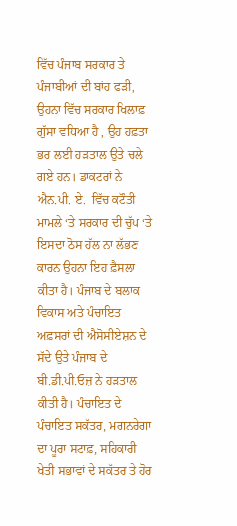ਵਿੱਚ ਪੰਜਾਬ ਸਰਕਾਰ ਤੇ ਪੰਜਾਬੀਆਂ ਦੀ ਬਾਂਹ ਫੜੀ, ਉਹਨਾ ਵਿੱਚ ਸਰਕਾਰ ਖਿਲਾਫ਼ ਗੁੱਸਾ ਵਧਿਆ ਹੈ , ਉਹ ਹਫ਼ਤਾ ਭਰ ਲਈ ਹੜਤਾਲ ਉਤੇ ਚਲੇ ਗਏ ਹਨ। ਡਾਕਟਰਾਂ ਨੇ ਐਨ.ਪੀ. ਏ.  ਵਿੱਚ ਕਟੌਤੀ ਮਾਮਲੇ ‘ਤੇ ਸਰਕਾਰ ਦੀ ਚੁੱਪ ‘ਤੇ ਇਸਦਾ ਠੋਸ ਹੱਲ ਨਾ ਲੱਭਣ ਕਾਰਨ ਉਹਨਾ ਇਹ ਫ਼ੈਸਲਾ ਕੀਤਾ ਹੈ। ਪੰਜਾਬ ਦੇ ਬਲਾਕ ਵਿਕਾਸ ਅਤੇ ਪੰਚਾਇਤ ਅਫ਼ਸਰਾਂ ਦੀ ਐਸੋਸੀਏਸ਼ਨ ਦੇ ਸੱਦੇ ਉਤੇ ਪੰਜਾਬ ਦੇ ਬੀ.ਡੀ.ਪੀ.ਓਜ਼ ਨੇ ਹੜਤਾਲ ਕੀਤੀ ਹੈ। ਪੰਚਾਇਤ ਦੇ ਪੰਚਾਇਤ ਸਕੱਤਰ, ਮਗਨਰੇਗਾ ਦਾ ਪੂਰਾ ਸਟਾਫ਼, ਸਹਿਕਾਰੀ ਖੇਤੀ ਸਭਾਵਾਂ ਦੇ ਸਕੱਤਰ ਤੇ ਹੋਰ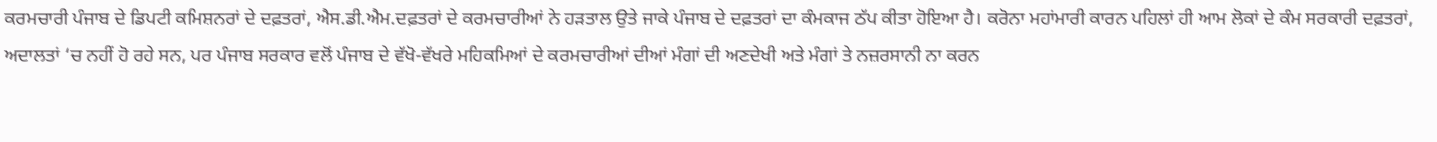ਕਰਮਚਾਰੀ ਪੰਜਾਬ ਦੇ ਡਿਪਟੀ ਕਮਿਸ਼ਨਰਾਂ ਦੇ ਦਫ਼ਤਰਾਂ, ਐਸ.ਡੀ.ਐਮ.ਦਫ਼ਤਰਾਂ ਦੇ ਕਰਮਚਾਰੀਆਂ ਨੇ ਹੜਤਾਲ ਉਤੇ ਜਾਕੇ ਪੰਜਾਬ ਦੇ ਦਫ਼ਤਰਾਂ ਦਾ ਕੰਮਕਾਜ ਠੱਪ ਕੀਤਾ ਹੋਇਆ ਹੈ। ਕਰੋਨਾ ਮਹਾਂਮਾਰੀ ਕਾਰਨ ਪਹਿਲਾਂ ਹੀ ਆਮ ਲੋਕਾਂ ਦੇ ਕੰਮ ਸਰਕਾਰੀ ਦਫ਼ਤਰਾਂ, ਅਦਾਲਤਾਂ ‘ਚ ਨਹੀਂ ਹੋ ਰਹੇ ਸਨ, ਪਰ ਪੰਜਾਬ ਸਰਕਾਰ ਵਲੋਂ ਪੰਜਾਬ ਦੇ ਵੱਖੋ-ਵੱਖਰੇ ਮਹਿਕਮਿਆਂ ਦੇ ਕਰਮਚਾਰੀਆਂ ਦੀਆਂ ਮੰਗਾਂ ਦੀ ਅਣਦੇਖੀ ਅਤੇ ਮੰਗਾਂ ਤੇ ਨਜ਼ਰਸਾਨੀ ਨਾ ਕਰਨ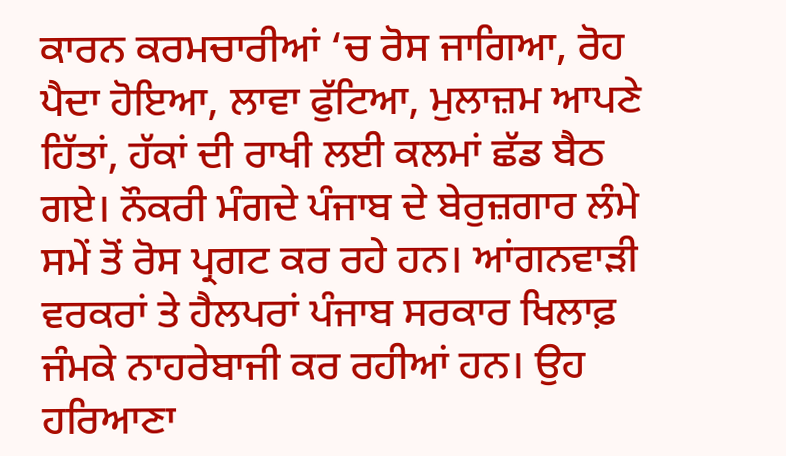ਕਾਰਨ ਕਰਮਚਾਰੀਆਂ ‘ਚ ਰੋਸ ਜਾਗਿਆ, ਰੋਹ ਪੈਦਾ ਹੋਇਆ, ਲਾਵਾ ਫੁੱਟਿਆ, ਮੁਲਾਜ਼ਮ ਆਪਣੇ ਹਿੱਤਾਂ, ਹੱਕਾਂ ਦੀ ਰਾਖੀ ਲਈ ਕਲਮਾਂ ਛੱਡ ਬੈਠ ਗਏ। ਨੌਕਰੀ ਮੰਗਦੇ ਪੰਜਾਬ ਦੇ ਬੇਰੁਜ਼ਗਾਰ ਲੰਮੇ ਸਮੇਂ ਤੋਂ ਰੋਸ ਪ੍ਰਗਟ ਕਰ ਰਹੇ ਹਨ। ਆਂਗਨਵਾੜੀ ਵਰਕਰਾਂ ਤੇ ਹੈਲਪਰਾਂ ਪੰਜਾਬ ਸਰਕਾਰ ਖਿਲਾਫ਼ ਜੰਮਕੇ ਨਾਹਰੇਬਾਜੀ ਕਰ ਰਹੀਆਂ ਹਨ। ਉਹ ਹਰਿਆਣਾ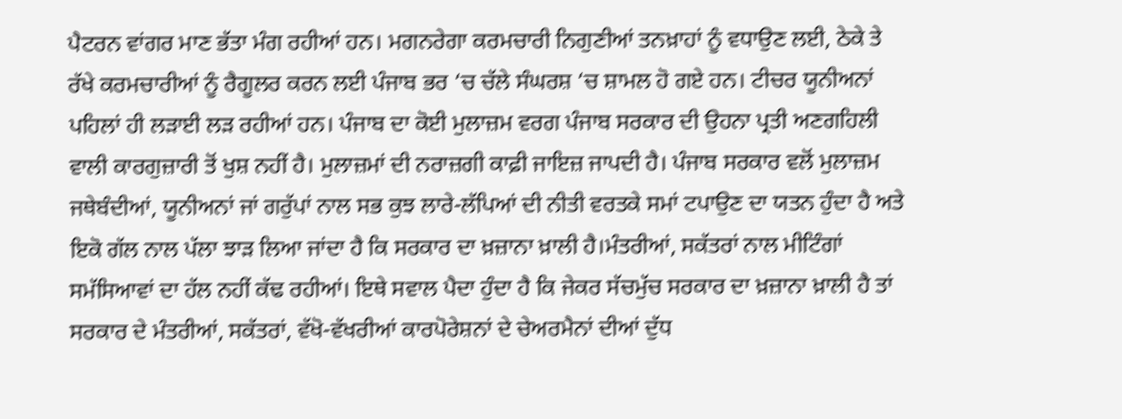ਪੈਟਰਨ ਵਾਂਗਰ ਮਾਣ ਭੱਤਾ ਮੰਗ ਰਹੀਆਂ ਹਨ। ਮਗਨਰੇਗਾ ਕਰਮਚਾਰੀ ਨਿਗੁਣੀਆਂ ਤਨਖ਼ਾਹਾਂ ਨੂੰ ਵਧਾਉਣ ਲਈ, ਠੇਕੇ ਤੇ ਰੱਖੇ ਕਰਮਚਾਰੀਆਂ ਨੂੰ ਰੈਗੂਲਰ ਕਰਨ ਲਈ ਪੰਜਾਬ ਭਰ ‘ਚ ਚੱਲੇ ਸੰਘਰਸ਼ ‘ਚ ਸ਼ਾਮਲ ਹੋ ਗਏ ਹਨ। ਟੀਚਰ ਯੂਨੀਅਨਾਂ ਪਹਿਲਾਂ ਹੀ ਲੜਾਈ ਲੜ ਰਹੀਆਂ ਹਨ। ਪੰਜਾਬ ਦਾ ਕੋਈ ਮੁਲਾਜ਼ਮ ਵਰਗ ਪੰਜਾਬ ਸਰਕਾਰ ਦੀ ਉਹਨਾ ਪ੍ਰਤੀ ਅਣਗਹਿਲੀ ਵਾਲੀ ਕਾਰਗੁਜ਼ਾਰੀ ਤੋਂ ਖੁਸ਼ ਨਹੀਂ ਹੈ। ਮੁਲਾਜ਼ਮਾਂ ਦੀ ਨਰਾਜ਼ਗੀ ਕਾਫ਼ੀ ਜਾਇਜ਼ ਜਾਪਦੀ ਹੈ। ਪੰਜਾਬ ਸਰਕਾਰ ਵਲੋਂ ਮੁਲਾਜ਼ਮ ਜਥੇਬੰਦੀਆਂ, ਯੂਨੀਅਨਾਂ ਜਾਂ ਗਰੁੱਪਾਂ ਨਾਲ ਸਭ ਕੁਝ ਲਾਰੇ-ਲੱਪਿਆਂ ਦੀ ਨੀਤੀ ਵਰਤਕੇ ਸਮਾਂ ਟਪਾਉਣ ਦਾ ਯਤਨ ਹੁੰਦਾ ਹੈ ਅਤੇ ਇਕੋ ਗੱਲ ਨਾਲ ਪੱਲਾ ਝਾੜ ਲਿਆ ਜਾਂਦਾ ਹੈ ਕਿ ਸਰਕਾਰ ਦਾ ਖ਼ਜ਼ਾਨਾ ਖ਼ਾਲੀ ਹੈ।ਮੰਤਰੀਆਂ, ਸਕੱਤਰਾਂ ਨਾਲ ਮੀਟਿੰਗਾਂ ਸਮੱਸਿਆਵਾਂ ਦਾ ਹੱਲ ਨਹੀਂ ਕੱਢ ਰਹੀਆਂ। ਇਥੇ ਸਵਾਲ ਪੈਦਾ ਹੁੰਦਾ ਹੈ ਕਿ ਜੇਕਰ ਸੱਚਮੁੱਚ ਸਰਕਾਰ ਦਾ ਖ਼ਜ਼ਾਨਾ ਖ਼ਾਲੀ ਹੈ ਤਾਂ ਸਰਕਾਰ ਦੇ ਮੰਤਰੀਆਂ, ਸਕੱਤਰਾਂ, ਵੱਖੋ-ਵੱਖਰੀਆਂ ਕਾਰਪੋਰੇਸ਼ਨਾਂ ਦੇ ਚੇਅਰਮੈਨਾਂ ਦੀਆਂ ਦੁੱਧ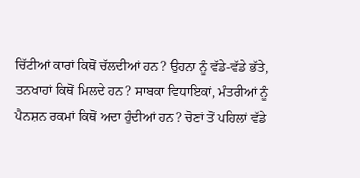ਚਿੱਟੀਆਂ ਕਾਰਾਂ ਕਿਥੋਂ ਚੱਲਦੀਆਂ ਹਨ? ਉਹਨਾ ਨੂੰ ਵੱਡੇ-ਵੱਡੇ ਭੱਤੇ, ਤਨਖਾਹਾਂ ਕਿਥੋਂ ਮਿਲਦੇ ਹਨ? ਸਾਬਕਾ ਵਿਧਾਇਕਾਂ, ਮੰਤਰੀਆਂ ਨੂੰ ਪੈਨਸ਼ਨ ਰਕਮਾਂ ਕਿਥੋਂ ਅਦਾ ਹੁੰਦੀਆਂ ਹਨ? ਚੋਣਾਂ ਤੋਂ ਪਹਿਲਾਂ ਵੱਡੇ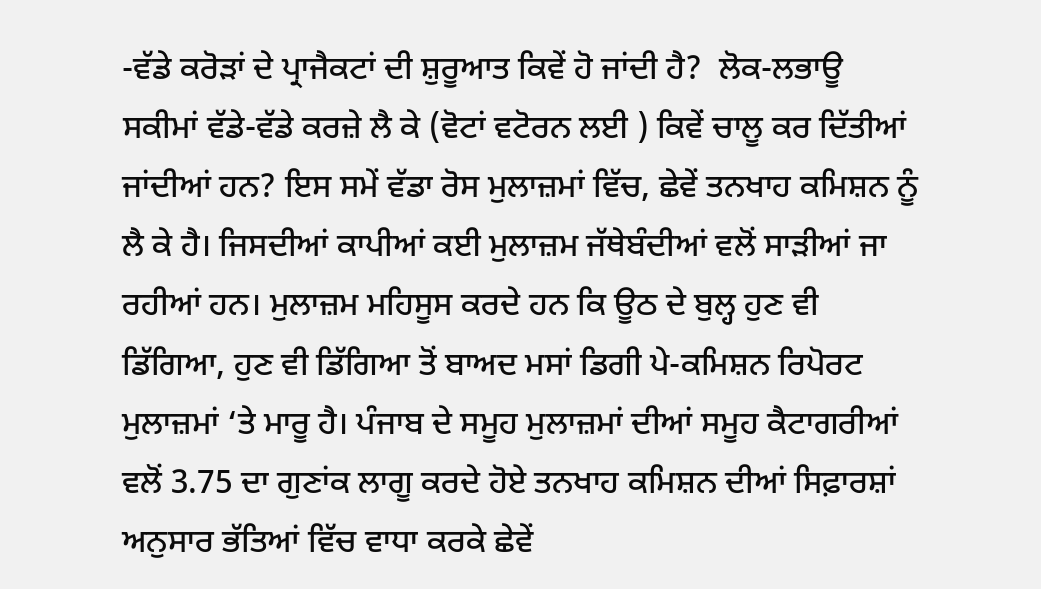-ਵੱਡੇ ਕਰੋੜਾਂ ਦੇ ਪ੍ਰਾਜੈਕਟਾਂ ਦੀ ਸ਼ੁਰੂਆਤ ਕਿਵੇਂ ਹੋ ਜਾਂਦੀ ਹੈ?  ਲੋਕ-ਲਭਾਊ ਸਕੀਮਾਂ ਵੱਡੇ-ਵੱਡੇ ਕਰਜ਼ੇ ਲੈ ਕੇ (ਵੋਟਾਂ ਵਟੋਰਨ ਲਈ ) ਕਿਵੇਂ ਚਾਲੂ ਕਰ ਦਿੱਤੀਆਂ ਜਾਂਦੀਆਂ ਹਨ? ਇਸ ਸਮੇਂ ਵੱਡਾ ਰੋਸ ਮੁਲਾਜ਼ਮਾਂ ਵਿੱਚ, ਛੇਵੇਂ ਤਨਖਾਹ ਕਮਿਸ਼ਨ ਨੂੰ ਲੈ ਕੇ ਹੈ। ਜਿਸਦੀਆਂ ਕਾਪੀਆਂ ਕਈ ਮੁਲਾਜ਼ਮ ਜੱਥੇਬੰਦੀਆਂ ਵਲੋਂ ਸਾੜੀਆਂ ਜਾ ਰਹੀਆਂ ਹਨ। ਮੁਲਾਜ਼ਮ ਮਹਿਸੂਸ ਕਰਦੇ ਹਨ ਕਿ ਊਠ ਦੇ ਬੁਲ੍ਹ ਹੁਣ ਵੀ ਡਿੱਗਿਆ, ਹੁਣ ਵੀ ਡਿੱਗਿਆ ਤੋਂ ਬਾਅਦ ਮਸਾਂ ਡਿਗੀ ਪੇ-ਕਮਿਸ਼ਨ ਰਿਪੋਰਟ ਮੁਲਾਜ਼ਮਾਂ ‘ਤੇ ਮਾਰੂ ਹੈ। ਪੰਜਾਬ ਦੇ ਸਮੂਹ ਮੁਲਾਜ਼ਮਾਂ ਦੀਆਂ ਸਮੂਹ ਕੈਟਾਗਰੀਆਂ ਵਲੋਂ 3.75 ਦਾ ਗੁਣਾਂਕ ਲਾਗੂ ਕਰਦੇ ਹੋਏ ਤਨਖਾਹ ਕਮਿਸ਼ਨ ਦੀਆਂ ਸਿਫ਼ਾਰਸ਼ਾਂ ਅਨੁਸਾਰ ਭੱਤਿਆਂ ਵਿੱਚ ਵਾਧਾ ਕਰਕੇ ਛੇਵੇਂ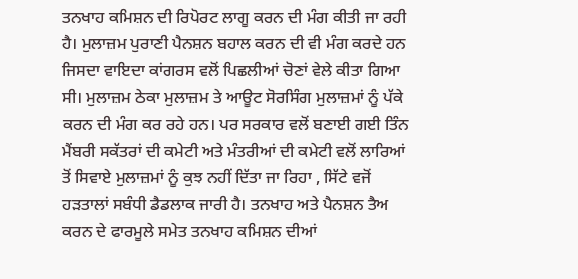ਤਨਖਾਹ ਕਮਿਸ਼ਨ ਦੀ ਰਿਪੋਰਟ ਲਾਗੂ ਕਰਨ ਦੀ ਮੰਗ ਕੀਤੀ ਜਾ ਰਹੀ ਹੈ। ਮੁਲਾਜ਼ਮ ਪੁਰਾਣੀ ਪੈਨਸ਼ਨ ਬਹਾਲ ਕਰਨ ਦੀ ਵੀ ਮੰਗ ਕਰਦੇ ਹਨ ਜਿਸਦਾ ਵਾਇਦਾ ਕਾਂਗਰਸ ਵਲੋਂ ਪਿਛਲੀਆਂ ਚੋਣਾਂ ਵੇਲੇ ਕੀਤਾ ਗਿਆ ਸੀ। ਮੁਲਾਜ਼ਮ ਠੇਕਾ ਮੁਲਾਜ਼ਮ ਤੇ ਆਊਟ ਸੋਰਸਿੰਗ ਮੁਲਾਜ਼ਮਾਂ ਨੂੰ ਪੱਕੇ ਕਰਨ ਦੀ ਮੰਗ ਕਰ ਰਹੇ ਹਨ। ਪਰ ਸਰਕਾਰ ਵਲੋਂ ਬਣਾਈ ਗਈ ਤਿੰਨ ਮੈਂਬਰੀ ਸਕੱਤਰਾਂ ਦੀ ਕਮੇਟੀ ਅਤੇ ਮੰਤਰੀਆਂ ਦੀ ਕਮੇਟੀ ਵਲੋਂ ਲਾਰਿਆਂ ਤੋਂ ਸਿਵਾਏ ਮੁਲਾਜ਼ਮਾਂ ਨੂੰ ਕੁਝ ਨਹੀਂ ਦਿੱਤਾ ਜਾ ਰਿਹਾ , ਸਿੱਟੇ ਵਜੋਂ ਹੜਤਾਲਾਂ ਸਬੰਧੀ ਡੈਡਲਾਕ ਜਾਰੀ ਹੈ। ਤਨਖਾਹ ਅਤੇ ਪੈਨਸ਼ਨ ਤੈਅ ਕਰਨ ਦੇ ਫਾਰਮੂਲੇ ਸਮੇਤ ਤਨਖਾਹ ਕਮਿਸ਼ਨ ਦੀਆਂ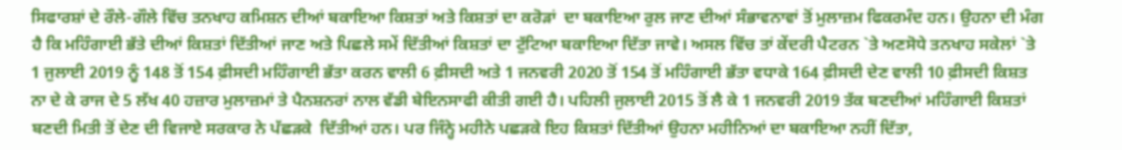ਸਿਫਾਰਸ਼ਾਂ ਦੇ ਰੌਲੇ-ਗੌਲੇ ਵਿੱਚ ਤਨਖਾਹ ਕਮਿਸ਼ਨ ਦੀਆਂ ਬਕਾਇਆ ਕਿਸ਼ਤਾਂ ਅਤੇ ਕਿਸ਼ਤਾਂ ਦਾ ਕਰੋੜਾਂ  ਦਾ ਬਕਾਇਆ ਰੁਲ ਜਾਣ ਦੀਆਂ ਸੰਭਾਵਨਾਵਾਂ ਤੋਂ ਮੁਲਾਜ਼ਮ ਫਿਕਰਮੰਦ ਹਨ। ਉਹਨਾ ਦੀ ਮੰਗ ਹੈ ਕਿ ਮਹਿੰਗਾਈ ਭੱਤੇ ਦੀਆਂ ਕਿਸ਼ਤਾਂ ਦਿੱਤੀਆਂ ਜਾਣ ਅਤੇ ਪਿਛਲੇ ਸਮੇਂ ਦਿੱਤੀਆਂ ਕਿਸ਼ਤਾਂ ਦਾ ਟੁੱਟਿਆ ਬਕਾਇਆ ਦਿੱਤਾ ਜਾਵੇ। ਅਸਲ ਵਿੱਚ ਤਾਂ ਕੇਂਦਰੀ ਪੈਟਰਨ `ਤੇ ਅਣਸੋਧੇ ਤਨਖਾਹ ਸਕੇਲਾਂ `ਤੇ 1 ਜੁਲਾਈ 2019 ਨੂੰ 148 ਤੋਂ 154 ਫ਼ੀਸਦੀ ਮਹਿੰਗਾਈ ਭੱਤਾ ਕਰਨ ਵਾਲੀ 6 ਫ਼ੀਸਦੀ ਅਤੇ 1 ਜਨਵਰੀ 2020 ਤੋਂ 154 ਤੋਂ ਮਹਿੰਗਾਈ ਭੱਤਾ ਵਧਾਕੇ 164 ਫ਼ੀਸਦੀ ਦੇਣ ਵਾਲੀ 10 ਫ਼ੀਸਦੀ ਕਿਸ਼ਤ ਨਾ ਦੇ ਕੇ ਰਾਜ ਦੇ 5 ਲੱਖ 40 ਹਜ਼ਾਰ ਮੁਲਾਜ਼ਮਾਂ ਤੇ ਪੈਨਸ਼ਨਰਾਂ ਨਾਲ ਵੱਡੀ ਬੇਇਨਸਾਫੀ ਕੀਤੀ ਗਈ ਹੈ। ਪਹਿਲੀ ਜੁਲਾਈ 2015 ਤੋਂ ਲੈ ਕੇ 1 ਜਨਵਰੀ 2019 ਤੱਕ ਬਣਦੀਆਂ ਮਹਿੰਗਾਈ ਕਿਸ਼ਤਾਂ ਬਣਦੀ ਮਿਤੀ ਤੋਂ ਦੇਣ ਦੀ ਵਿਜਾਏ ਸਰਕਾਰ ਨੇ ਪੱਛੜਕੇ  ਦਿੱਤੀਆਂ ਹਨ। ਪਰ ਜਿੰਨ੍ਹੇ ਮਹੀਨੇ ਪਛੜਕੇ ਇਹ ਕਿਸ਼ਤਾਂ ਦਿੱਤੀਆਂ ਉਹਨਾ ਮਹੀਨਿਆਂ ਦਾ ਬਕਾਇਆ ਨਹੀਂ ਦਿੱਤਾ,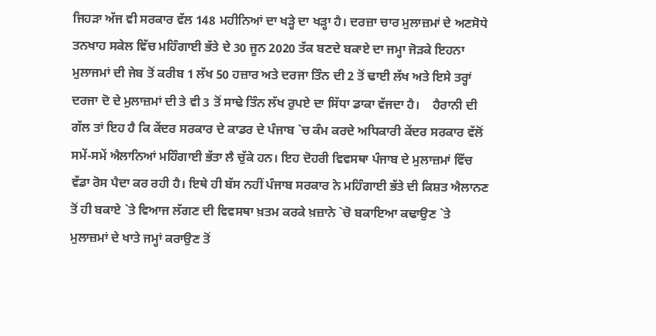ਜਿਹੜਾ ਅੱਜ ਵੀ ਸਰਕਾਰ ਵੱਲ 148 ਮਹੀਨਿਆਂ ਦਾ ਖੜ੍ਹੇ ਦਾ ਖੜ੍ਹਾ ਹੈ। ਦਰਜ਼ਾ ਚਾਰ ਮੁਲਾਜ਼ਮਾਂ ਦੇ ਅਣਸੋਧੇ ਤਨਖਾਹ ਸਕੇਲ ਵਿੱਚ ਮਹਿੰਗਾਈ ਭੱਤੇ ਦੇ 30 ਜੂਨ 2020 ਤੱਕ ਬਣਦੇ ਬਕਾਏ ਦਾ ਜਮ੍ਹਾ ਜੋੜਕੇ ਇਹਨਾ ਮੁਲਾਜਮਾਂ ਦੀ ਜੇਬ ਤੋਂ ਕਰੀਬ 1 ਲੱਖ 50 ਹਜ਼ਾਰ ਅਤੇ ਦਰਜਾ ਤਿੰਨ ਦੀ 2 ਤੋਂ ਢਾਈ ਲੱਖ ਅਤੇ ਇਸੇ ਤਰ੍ਹਾਂ ਦਰਜਾ ਦੋ ਦੇ ਮੁਲਾਜ਼ਮਾਂ ਦੀ ਤੇ ਵੀ 3 ਤੋਂ ਸਾਢੇ ਤਿੰਨ ਲੱਖ ਰੁਪਏ ਦਾ ਸਿੱਧਾ ਡਾਕਾ ਵੱਜਦਾ ਹੈ।    ਹੈਰਾਨੀ ਦੀ ਗੱਲ ਤਾਂ ਇਹ ਹੈ ਕਿ ਕੇਂਦਰ ਸਰਕਾਰ ਦੇ ਕਾਡਰ ਦੇ ਪੰਜਾਬ `ਚ ਕੰਮ ਕਰਦੇ ਅਧਿਕਾਰੀ ਕੇਂਦਰ ਸਰਕਾਰ ਵੱਲੋਂ ਸਮੇਂ-ਸਮੇਂ ਐਲਾਨਿਆਂ ਮਹਿੰਗਾਈ ਭੱਤਾ ਲੈ ਚੁੱਕੇ ਹਨ। ਇਹ ਦੋਹਰੀ ਵਿਵਸਥਾ ਪੰਜਾਬ ਦੇ ਮੁਲਾਜ਼ਮਾਂ ਵਿੱਚ ਵੱਡਾ ਰੋਸ ਪੈਦਾ ਕਰ ਰਹੀ ਹੈ। ਇਥੇ ਹੀ ਬੱਸ ਨਹੀਂ ਪੰਜਾਬ ਸਰਕਾਰ ਨੇ ਮਹਿੰਗਾਈ ਭੱਤੇ ਦੀ ਕਿਸ਼ਤ ਐਲਾਨਣ ਤੋਂ ਹੀ ਬਕਾਏ `ਤੇ ਵਿਆਜ ਲੱਗਣ ਦੀ ਵਿਵਸਥਾ ਖ਼ਤਮ ਕਰਕੇ ਖ਼ਜ਼ਾਨੇ `ਚੋ ਬਕਾਇਆ ਕਢਾਉਣ `ਤੇ ਮੁਲਾਜ਼ਮਾਂ ਦੇ ਖਾਤੇ ਜਮ੍ਹਾਂ ਕਰਾਉਣ ਤੋਂ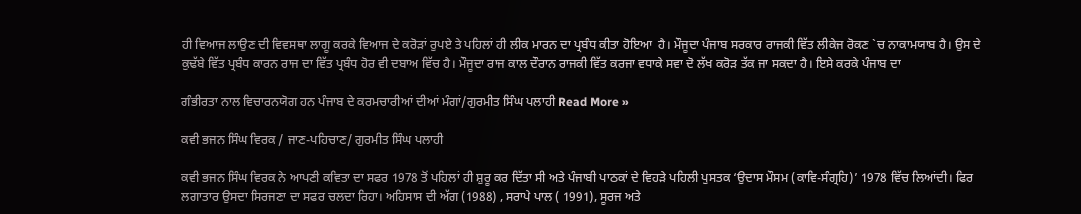ਹੀ ਵਿਆਜ ਲਾਉਣ ਦੀ ਵਿਵਸਥਾ ਲਾਗੂ ਕਰਕੇ ਵਿਆਜ ਦੇ ਕਰੋੜਾਂ ਰੁਪਏ ਤੇ ਪਹਿਲਾਂ ਹੀ ਲੀਕ ਮਾਰਨ ਦਾ ਪ੍ਰਬੰਧ ਕੀਤਾ ਹੋਇਆ  ਹੈ। ਮੌਜੂਦਾ ਪੰਜਾਬ ਸਰਕਾਰ ਰਾਜਕੀ ਵਿੱਤ ਲੀਕੇਜ ਰੋਕਣ `ਚ ਨਾਕਾਮਯਾਬ ਹੈ। ਉਸ ਦੇ ਕੁਢੱਬੇ ਵਿੱਤ ਪ੍ਰਬੰਧ ਕਾਰਨ ਰਾਜ ਦਾ ਵਿੱਤ ਪ੍ਰਬੰਧ ਹੋਰ ਵੀ ਦਬਾਅ ਵਿੱਚ ਹੈ। ਮੌਜੂਦਾ ਰਾਜ ਕਾਲ ਦੌਰਾਨ ਰਾਜਕੀ ਵਿੱਤ ਕਰਜਾ ਵਧਾਕੇ ਸਵਾ ਦੋ ਲੱਖ ਕਰੋੜ ਤੱਕ ਜਾ ਸਕਦਾ ਹੈ। ਇਸੇ ਕਰਕੇ ਪੰਜਾਬ ਦਾ

ਗੰਭੀਰਤਾ ਨਾਲ ਵਿਚਾਰਨਯੋਗ ਹਨ ਪੰਜਾਬ ਦੇ ਕਰਮਚਾਰੀਆਂ ਦੀਆਂ ਮੰਗਾਂ/ਗੁਰਮੀਤ ਸਿੰਘ ਪਲਾਹੀ Read More »

ਕਵੀ ਭਜਨ ਸਿੰਘ ਵਿਰਕ / ਜਾਣ-ਪਹਿਚਾਣ/ ਗੁਰਮੀਤ ਸਿੰਘ ਪਲਾਹੀ

ਕਵੀ ਭਜਨ ਸਿੰਘ ਵਿਰਕ ਨੇ ਆਪਣੀ ਕਵਿਤਾ ਦਾ ਸਫਰ 1978 ਤੋਂ ਪਹਿਲਾਂ ਹੀ ਸ਼ੁਰੂ ਕਰ ਦਿੱਤਾ ਸੀ ਅਤੇ ਪੰਜਾਬੀ ਪਾਠਕਾਂ ਦੇ ਵਿਹੜੇ ਪਹਿਲੀ ਪੁਸਤਕ ‘ਉਦਾਸ ਮੌਸਮ (ਕਾਵਿ-ਸੰਗ੍ਰਹਿ)’ 1978 ਵਿੱਚ ਲਿਆਂਦੀ। ਫਿਰ ਲਗਾਤਾਰ ਉਸਦਾ ਸਿਰਜਣਾ ਦਾ ਸਫਰ ਚਲਦਾ ਰਿਹਾ। ਅਹਿਸਾਸ ਦੀ ਅੱਗ (1988) , ਸਰਾਪੇ ਪਾਲ ( 1991), ਸੂਰਜ ਅਤੇ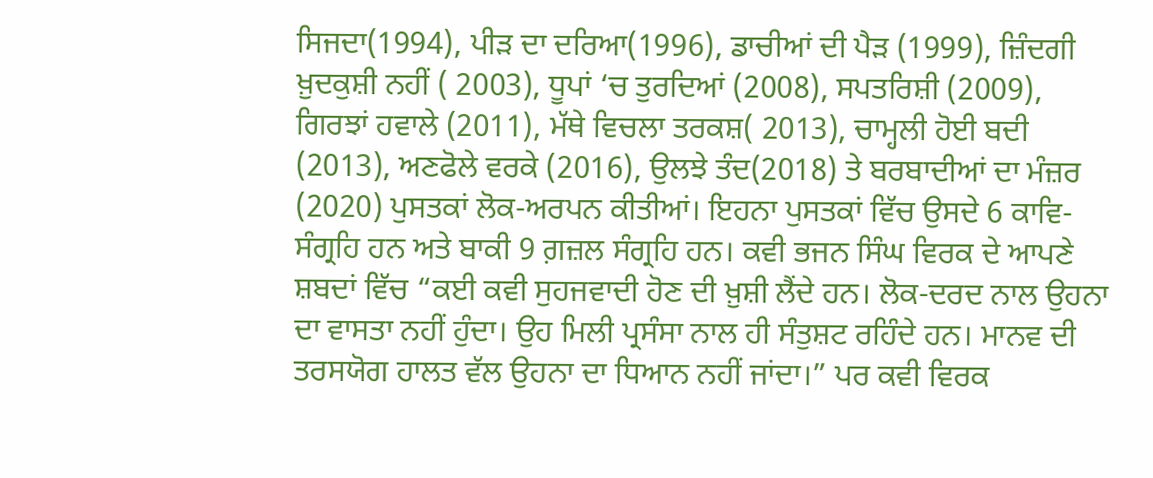ਸਿਜਦਾ(1994), ਪੀੜ ਦਾ ਦਰਿਆ(1996), ਡਾਚੀਆਂ ਦੀ ਪੈੜ (1999), ਜ਼ਿੰਦਗੀ ਖ਼ੁਦਕੁਸ਼ੀ ਨਹੀਂ ( 2003), ਧੂਪਾਂ ‘ਚ ਤੁਰਦਿਆਂ (2008), ਸਪਤਰਿਸ਼ੀ (2009), ਗਿਰਝਾਂ ਹਵਾਲੇ (2011), ਮੱਥੇ ਵਿਚਲਾ ਤਰਕਸ਼( 2013), ਚਾਮ੍ਹਲੀ ਹੋਈ ਬਦੀ (2013), ਅਣਫੋਲੇ ਵਰਕੇ (2016), ਉਲਝੇ ਤੰਦ(2018) ਤੇ ਬਰਬਾਦੀਆਂ ਦਾ ਮੰਜ਼ਰ (2020) ਪੁਸਤਕਾਂ ਲੋਕ-ਅਰਪਨ ਕੀਤੀਆਂ। ਇਹਨਾ ਪੁਸਤਕਾਂ ਵਿੱਚ ਉਸਦੇ 6 ਕਾਵਿ-ਸੰਗ੍ਰਹਿ ਹਨ ਅਤੇ ਬਾਕੀ 9 ਗ਼ਜ਼ਲ ਸੰਗ੍ਰਹਿ ਹਨ। ਕਵੀ ਭਜਨ ਸਿੰਘ ਵਿਰਕ ਦੇ ਆਪਣੇ ਸ਼ਬਦਾਂ ਵਿੱਚ “ਕਈ ਕਵੀ ਸੁਹਜਵਾਦੀ ਹੋਣ ਦੀ ਖ਼ੁਸ਼ੀ ਲੈਂਦੇ ਹਨ। ਲੋਕ-ਦਰਦ ਨਾਲ ਉਹਨਾ ਦਾ ਵਾਸਤਾ ਨਹੀਂ ਹੁੰਦਾ। ਉਹ ਮਿਲੀ ਪ੍ਰਸੰਸਾ ਨਾਲ ਹੀ ਸੰਤੁਸ਼ਟ ਰਹਿੰਦੇ ਹਨ। ਮਾਨਵ ਦੀ ਤਰਸਯੋਗ ਹਾਲਤ ਵੱਲ ਉਹਨਾ ਦਾ ਧਿਆਨ ਨਹੀਂ ਜਾਂਦਾ।” ਪਰ ਕਵੀ ਵਿਰਕ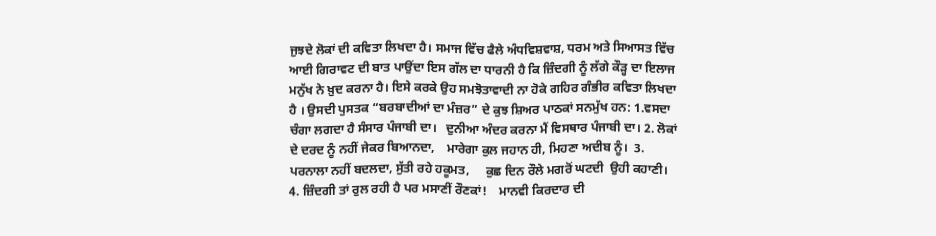ਜੁਝਦੇ ਲੋਕਾਂ ਦੀ ਕਵਿਤਾ ਲਿਖਦਾ ਹੈ। ਸਮਾਜ ਵਿੱਚ ਫੈਲੇ ਅੰਧਵਿਸ਼ਵਾਸ਼, ਧਰਮ ਅਤੇ ਸਿਆਸਤ ਵਿੱਚ ਆਈ ਗਿਰਾਵਟ ਦੀ ਬਾਤ ਪਾਉਂਦਾ ਇਸ ਗੱਲ ਦਾ ਧਾਰਨੀ ਹੈ ਕਿ ਜ਼ਿੰਦਗੀ ਨੂੰ ਲੱਗੇ ਕੌੜ੍ਹ ਦਾ ਇਲਾਜ ਮਨੁੱਖ ਨੇ ਖ਼ੁਦ ਕਰਨਾ ਹੈ। ਇਸੇ ਕਰਕੇ ਉਹ ਸਮਝੋਤਾਵਾਦੀ ਨਾ ਹੋਕੇ ਗਹਿਰ ਗੰਭੀਰ ਕਵਿਤਾ ਲਿਖਦਾ ਹੈ । ਉਸਦੀ ਪੁਸਤਕ “ਬਰਬਾਦੀਆਂ ਦਾ ਮੰਜ਼ਰ” ਦੇ ਕੁਝ ਸ਼ਿਅਰ ਪਾਠਕਾਂ ਸਨਮੁੱਖ ਹਨ: 1.ਵਸਦਾ ਚੰਗਾ ਲਗਦਾ ਹੈ ਸੰਸਾਰ ਪੰਜਾਬੀ ਦਾ।   ਦੁਨੀਆ ਅੰਦਰ ਕਰਨਾ ਮੈਂ ਵਿਸਥਾਰ ਪੰਜਾਬੀ ਦਾ। 2. ਲੋਕਾਂ ਦੇ ਦਰਦ ਨੂੰ ਨਹੀਂ ਜੇਕਰ ਬਿਆਨਦਾ,    ਮਾਰੇਗਾ ਕੁਲ ਜਹਾਨ ਹੀ, ਮਿਹਣਾ ਅਦੀਬ ਨੂੰ।  3. ਪਰਨਾਲਾ ਨਹੀਂ ਬਦਲਦਾ, ਸੁੱਤੀ ਰਹੇ ਹਕੂਮਤ,     ਕੁਛ ਦਿਨ ਰੌਲੇ ਮਗਰੋਂ ਘਟਦੀ  ਉਹੀ ਕਹਾਣੀ। 4. ਜ਼ਿੰਦਗੀ ਤਾਂ ਰੁਲ ਰਹੀ ਹੈ ਪਰ ਮਸਾਣੀਂ ਰੌਣਕਾਂ!    ਮਾਨਵੀ ਕਿਰਦਾਰ ਦੀ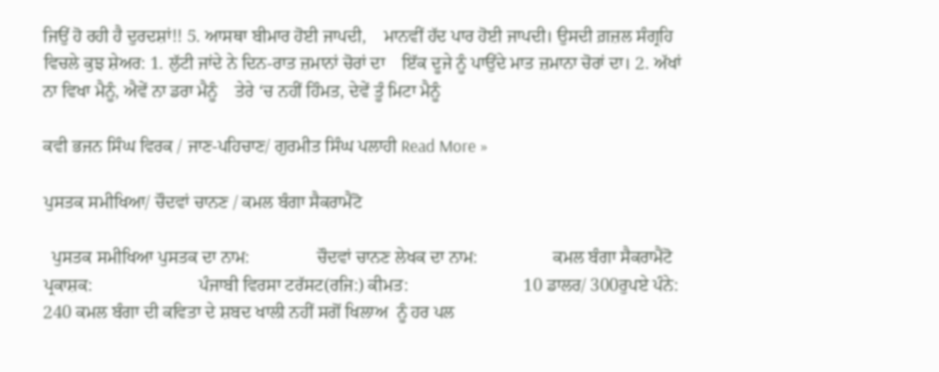ਜਿਉਂ ਹੋ ਰਹੀ ਹੈ ਦੁਰਦਸ਼ਾਂ!! 5. ਆਸਥਾ ਬੀਮਾਰ ਹੋਈ ਜਾਪਦੀ,    ਮਾਨਵੀਂ ਹੱਦ ਪਾਰ ਹੋਈ ਜਾਪਦੀ। ਉਸਦੀ ਗ਼ਜ਼ਲ ਸੰਗ੍ਰਹਿ ਵਿਚਲੇ ਕੁਝ ਸ਼ੇਅਰ: 1. ਲੁੱਟੀ ਜਾਂਦੇ ਨੇ ਦਿਨ-ਰਾਤ ਜ਼ਮਾਨਾਂ ਚੋਰਾਂ ਦਾ    ਇੱਕ ਦੂਜੇ ਨੂੰ ਪਾਉਂਦੇ ਮਾਤ ਜ਼ਮਾਨਾ ਚੋਰਾਂ ਦਾ। 2. ਅੱਖਾਂ ਨਾ ਵਿਖਾ ਮੈਨੂੰ, ਐਵੇਂ ਨਾ ਡਰਾ ਮੈਨੂੰ    ਤੇਰੇ ‘ਚ ਨਹੀਂ ਹਿੰਮਤ, ਦੇਵੇਂ ਤੂੰ ਮਿਟਾ ਮੈਨੂੰ

ਕਵੀ ਭਜਨ ਸਿੰਘ ਵਿਰਕ / ਜਾਣ-ਪਹਿਚਾਣ/ ਗੁਰਮੀਤ ਸਿੰਘ ਪਲਾਹੀ Read More »

ਪੁਸਤਕ ਸਮੀਖਿਆ/ ਚੌਦਵਾਂ ਚਾਨਣ / ਕਮਲ ਬੰਗਾ ਸੈਕਰਾਮੈਂਟੋ

  ਪੁਸਤਕ ਸਮੀਖਿਆ ਪੁਸਤਕ ਦਾ ਨਾਮ:               ਚੌਦਵਾਂ ਚਾਨਣ ਲੇਖਕ ਦਾ ਨਾਮ:                 ਕਮਲ ਬੰਗਾ ਸੈਕਰਾਮੈਂਟੋ ਪ੍ਰਕਾਸ਼ਕ:                        ਪੰਜਾਬੀ ਵਿਰਸਾ ਟਰੱਸਟ(ਰਜਿ:) ਕੀਮਤ:                          10 ਡਾਲਰ/ 300ਰੁਪਏ ਪੰਨੇ:                             240 ਕਮਲ ਬੰਗਾ ਦੀ ਕਵਿਤਾ ਦੇ ਸ਼ਬਦ ਖਾਲੀ ਨਹੀਂ ਸਗੋਂ ਖਿਲਾਅ  ਨੂੰ ਹਰ ਪਲ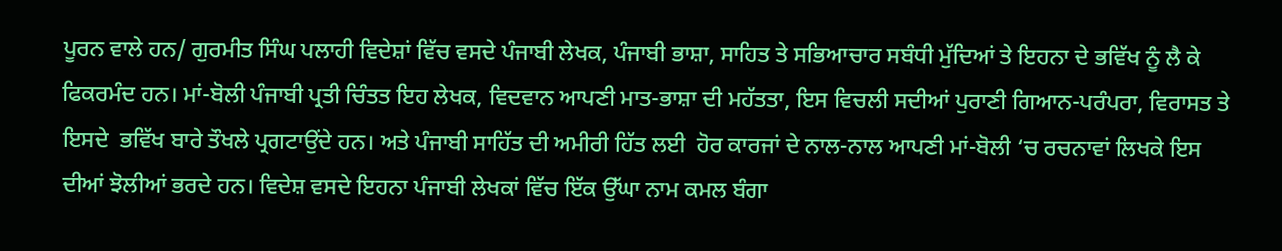ਪੂਰਨ ਵਾਲੇ ਹਨ/ ਗੁਰਮੀਤ ਸਿੰਘ ਪਲਾਹੀ ਵਿਦੇਸ਼ਾਂ ਵਿੱਚ ਵਸਦੇ ਪੰਜਾਬੀ ਲੇਖਕ, ਪੰਜਾਬੀ ਭਾਸ਼ਾ, ਸਾਹਿਤ ਤੇ ਸਭਿਆਚਾਰ ਸਬੰਧੀ ਮੁੱਦਿਆਂ ਤੇ ਇਹਨਾ ਦੇ ਭਵਿੱਖ ਨੂੰ ਲੈ ਕੇ ਫਿਕਰਮੰਦ ਹਨ। ਮਾਂ-ਬੋਲੀ ਪੰਜਾਬੀ ਪ੍ਰਤੀ ਚਿੰਤਤ ਇਹ ਲੇਖਕ, ਵਿਦਵਾਨ ਆਪਣੀ ਮਾਤ-ਭਾਸ਼ਾ ਦੀ ਮਹੱਤਤਾ, ਇਸ ਵਿਚਲੀ ਸਦੀਆਂ ਪੁਰਾਣੀ ਗਿਆਨ-ਪਰੰਪਰਾ, ਵਿਰਾਸਤ ਤੇ ਇਸਦੇ  ਭਵਿੱਖ ਬਾਰੇ ਤੌਖਲੇ ਪ੍ਰਗਟਾਉਂਦੇ ਹਨ। ਅਤੇ ਪੰਜਾਬੀ ਸਾਹਿੱਤ ਦੀ ਅਮੀਰੀ ਹਿੱਤ ਲਈ  ਹੋਰ ਕਾਰਜਾਂ ਦੇ ਨਾਲ-ਨਾਲ ਆਪਣੀ ਮਾਂ-ਬੋਲੀ ‘ਚ ਰਚਨਾਵਾਂ ਲਿਖਕੇ ਇਸ ਦੀਆਂ ਝੋਲੀਆਂ ਭਰਦੇ ਹਨ। ਵਿਦੇਸ਼ ਵਸਦੇ ਇਹਨਾ ਪੰਜਾਬੀ ਲੇਖਕਾਂ ਵਿੱਚ ਇੱਕ ਉੱਘਾ ਨਾਮ ਕਮਲ ਬੰਗਾ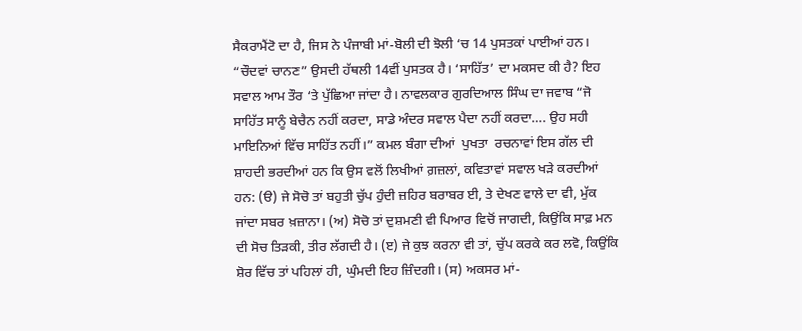ਸੈਕਰਾਮੈਂਟੋ ਦਾ ਹੈ, ਜਿਸ ਨੇ ਪੰਜਾਬੀ ਮਾਂ-ਬੋਲੀ ਦੀ ਝੋਲੀ ‘ਚ 14 ਪੁਸਤਕਾਂ ਪਾਈਆਂ ਹਨ। “ਚੌਦਵਾਂ ਚਾਨਣ” ਉਸਦੀ ਹੱਥਲੀ 14ਵੀਂ ਪੁਸਤਕ ਹੈ। ‘ਸਾਹਿੱਤ’ ਦਾ ਮਕਸਦ ਕੀ ਹੈ? ਇਹ ਸਵਾਲ ਆਮ ਤੌਰ ‘ਤੇ ਪੁੱਛਿਆ ਜਾਂਦਾ ਹੈ। ਨਾਵਲਕਾਰ ਗੁਰਦਿਆਲ ਸਿੰਘ ਦਾ ਜਵਾਬ “ਜੋ ਸਾਹਿੱਤ ਸਾਨੂੰ ਬੇਚੈਨ ਨਹੀਂ ਕਰਦਾ, ਸਾਡੇ ਅੰਦਰ ਸਵਾਲ ਪੈਦਾ ਨਹੀਂ ਕਰਦਾ…. ਉਹ ਸਹੀ ਮਾਇਨਿਆਂ ਵਿੱਚ ਸਾਹਿੱਤ ਨਹੀਂ।” ਕਮਲ ਬੰਗਾ ਦੀਆਂ  ਪੁਖਤਾ  ਰਚਨਾਵਾਂ ਇਸ ਗੱਲ ਦੀ ਸ਼ਾਹਦੀ ਭਰਦੀਆਂ ਹਨ ਕਿ ਉਸ ਵਲੋਂ ਲਿਖੀਆਂ ਗ਼ਜ਼ਲਾਂ, ਕਵਿਤਾਵਾਂ ਸਵਾਲ ਖੜੇ ਕਰਦੀਆਂ ਹਨ: (ੳ) ਜੇ ਸੋਚੋ ਤਾਂ ਬਹੁਤੀ ਚੁੱਪ ਹੁੰਦੀ ਜ਼ਹਿਰ ਬਰਾਬਰ ਈ, ਤੇ ਦੇਖਣ ਵਾਲੇ ਦਾ ਵੀ, ਮੁੱਕ ਜਾਂਦਾ ਸਬਰ ਖ਼ਜ਼ਾਨਾ। (ਅ) ਸੋਚੋ ਤਾਂ ਦੁਸ਼ਮਣੀ ਵੀ ਪਿਆਰ ਵਿਚੋਂ ਜਾਗਦੀ, ਕਿਉਂਕਿ ਸਾਫ਼ ਮਨ ਦੀ ਸੋਚ ਤਿੜਕੀ, ਤੀਰ ਲੱਗਦੀ ਹੈ। (ੲ) ਜੇ ਕੁਝ ਕਰਨਾ ਵੀ ਤਾਂ, ਚੁੱਪ ਕਰਕੇ ਕਰ ਲਵੋ, ਕਿਉਂਕਿ ਸ਼ੋਰ ਵਿੱਚ ਤਾਂ ਪਹਿਲਾਂ ਹੀ, ਘੁੰਮਦੀ ਇਹ ਜ਼ਿੰਦਗੀ। (ਸ) ਅਕਸਰ ਮਾਂ-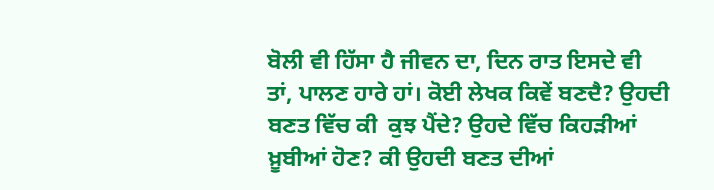ਬੋਲੀ ਵੀ ਹਿੱਸਾ ਹੈ ਜੀਵਨ ਦਾ, ਦਿਨ ਰਾਤ ਇਸਦੇ ਵੀ ਤਾਂ, ਪਾਲਣ ਹਾਰੇ ਹਾਂ। ਕੋਈ ਲੇਖਕ ਕਿਵੇਂ ਬਣਦੈ? ਉਹਦੀ ਬਣਤ ਵਿੱਚ ਕੀ  ਕੁਝ ਪੈਂਦੇ? ਉਹਦੇ ਵਿੱਚ ਕਿਹੜੀਆਂ  ਖ਼ੂਬੀਆਂ ਹੋਣ? ਕੀ ਉਹਦੀ ਬਣਤ ਦੀਆਂ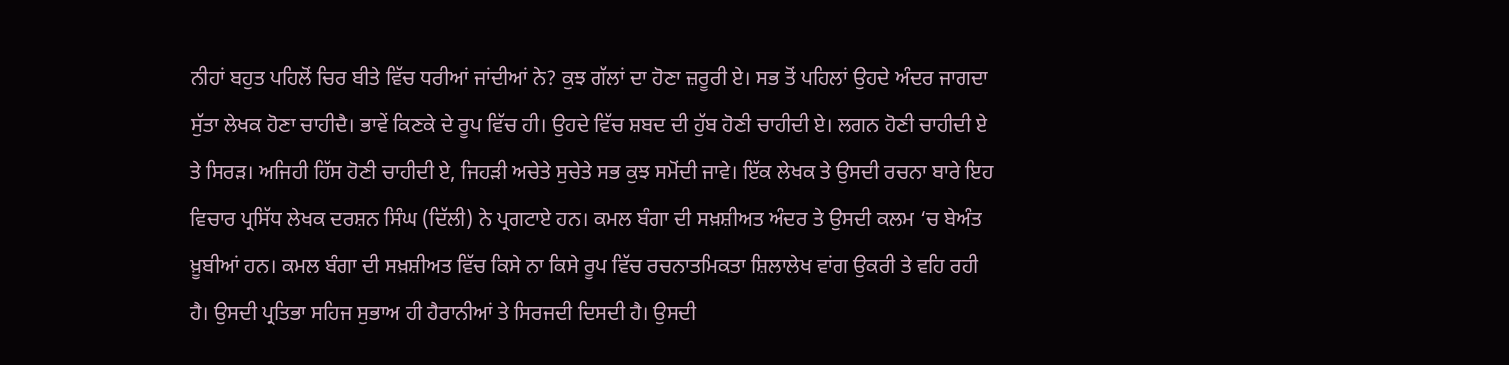ਨੀਹਾਂ ਬਹੁਤ ਪਹਿਲੋਂ ਚਿਰ ਬੀਤੇ ਵਿੱਚ ਧਰੀਆਂ ਜਾਂਦੀਆਂ ਨੇ? ਕੁਝ ਗੱਲਾਂ ਦਾ ਹੋਣਾ ਜ਼ਰੂਰੀ ਏ। ਸਭ ਤੋਂ ਪਹਿਲਾਂ ਉਹਦੇ ਅੰਦਰ ਜਾਗਦਾ ਸੁੱਤਾ ਲੇਖਕ ਹੋਣਾ ਚਾਹੀਦੈ। ਭਾਵੇਂ ਕਿਣਕੇ ਦੇ ਰੂਪ ਵਿੱਚ ਹੀ। ਉਹਦੇ ਵਿੱਚ ਸ਼ਬਦ ਦੀ ਹੁੱਬ ਹੋਣੀ ਚਾਹੀਦੀ ਏ। ਲਗਨ ਹੋਣੀ ਚਾਹੀਦੀ ਏ ਤੇ ਸਿਰੜ। ਅਜਿਹੀ ਹਿੱਸ ਹੋਣੀ ਚਾਹੀਦੀ ਏ, ਜਿਹੜੀ ਅਚੇਤੇ ਸੁਚੇਤੇ ਸਭ ਕੁਝ ਸਮੋਂਦੀ ਜਾਵੇ। ਇੱਕ ਲੇਖਕ ਤੇ ਉਸਦੀ ਰਚਨਾ ਬਾਰੇ ਇਹ ਵਿਚਾਰ ਪ੍ਰਸਿੱਧ ਲੇਖਕ ਦਰਸ਼ਨ ਸਿੰਘ (ਦਿੱਲੀ) ਨੇ ਪ੍ਰਗਟਾਏ ਹਨ। ਕਮਲ ਬੰਗਾ ਦੀ ਸਖ਼ਸ਼ੀਅਤ ਅੰਦਰ ਤੇ ਉਸਦੀ ਕਲਮ ‘ਚ ਬੇਅੰਤ ਖ਼ੂਬੀਆਂ ਹਨ। ਕਮਲ ਬੰਗਾ ਦੀ ਸਖ਼ਸ਼ੀਅਤ ਵਿੱਚ ਕਿਸੇ ਨਾ ਕਿਸੇ ਰੂਪ ਵਿੱਚ ਰਚਨਾਤਮਿਕਤਾ ਸ਼ਿਲਾਲੇਖ ਵਾਂਗ ਉਕਰੀ ਤੇ ਵਹਿ ਰਹੀ ਹੈ। ਉਸਦੀ ਪ੍ਰਤਿਭਾ ਸਹਿਜ ਸੁਭਾਅ ਹੀ ਹੈਰਾਨੀਆਂ ਤੇ ਸਿਰਜਦੀ ਦਿਸਦੀ ਹੈ। ਉਸਦੀ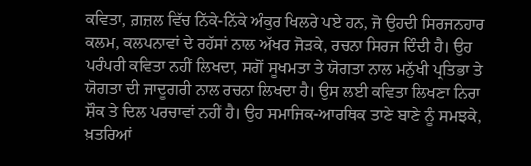ਕਵਿਤਾ, ਗ਼ਜ਼ਲ ਵਿੱਚ ਨਿੱਕੇ-ਨਿੱਕੇ ਅੰਕੁਰ ਖਿਲਰੇ ਪਏ ਹਨ, ਜੋ ਉਹਦੀ ਸਿਰਜਨਹਾਰ ਕਲਮ, ਕਲਪਨਾਵਾਂ ਦੇ ਰਹੱਸਾਂ ਨਾਲ ਅੱਖਰ ਜੋੜਕੇ, ਰਚਨਾ ਸਿਰਜ ਦਿੰਦੀ ਹੈ। ਉਹ ਪਰੰਪਰੀ ਕਵਿਤਾ ਨਹੀਂ ਲਿਖਦਾ, ਸਗੋਂ ਸੂਖਮਤਾ ਤੇ ਯੋਗਤਾ ਨਾਲ ਮਨੁੱਖੀ ਪ੍ਰਤਿਭਾ ਤੇ ਯੋਗਤਾ ਦੀ ਜਾਦੂਗਰੀ ਨਾਲ ਰਚਨਾ ਲਿਖਦਾ ਹੈ। ਉਸ ਲਈ ਕਵਿਤਾ ਲਿਖਣਾ ਨਿਰਾ ਸ਼ੌਕ ਤੇ ਦਿਲ ਪਰਚਾਵਾਂ ਨਹੀਂ ਹੈ। ਉਹ ਸਮਾਜਿਕ-ਆਰਥਿਕ ਤਾਣੇ ਬਾਣੇ ਨੂੰ ਸਮਝਕੇ, ਖ਼ਤਰਿਆਂ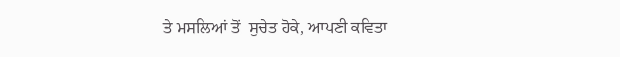ਤੇ ਮਸਲਿਆਂ ਤੋਂ  ਸੁਚੇਤ ਹੋਕੇ, ਆਪਣੀ ਕਵਿਤਾ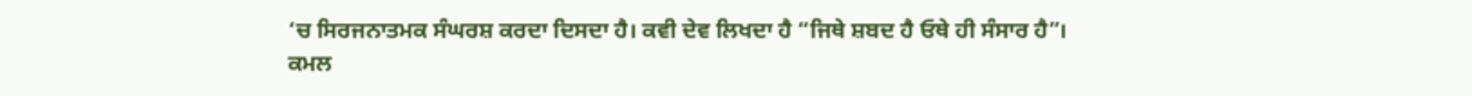‘ਚ ਸਿਰਜਨਾਤਮਕ ਸੰਘਰਸ਼ ਕਰਦਾ ਦਿਸਦਾ ਹੈ। ਕਵੀ ਦੇਵ ਲਿਖਦਾ ਹੈ “ਜਿਥੇ ਸ਼ਬਦ ਹੈ ਓਥੇ ਹੀ ਸੰਸਾਰ ਹੈ”। ਕਮਲ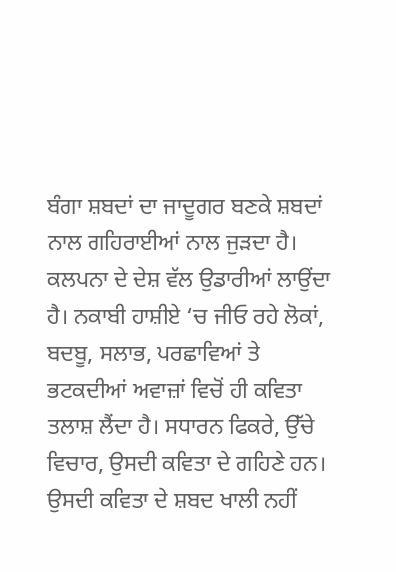ਬੰਗਾ ਸ਼ਬਦਾਂ ਦਾ ਜਾਦੂਗਰ ਬਣਕੇ ਸ਼ਬਦਾਂ ਨਾਲ ਗਹਿਰਾਈਆਂ ਨਾਲ ਜੁੜਦਾ ਹੈ। ਕਲਪਨਾ ਦੇ ਦੇਸ਼ ਵੱਲ ਉਡਾਰੀਆਂ ਲਾਉਂਦਾ ਹੈ। ਨਕਾਬੀ ਹਾਸ਼ੀਏ ‘ਚ ਜੀਓ ਰਹੇ ਲੋਕਾਂ, ਬਦਬੂ, ਸਲਾਭ, ਪਰਛਾਵਿਆਂ ਤੇ ਭਟਕਦੀਆਂ ਅਵਾਜ਼ਾਂ ਵਿਚੋਂ ਹੀ ਕਵਿਤਾ ਤਲਾਸ਼ ਲੈਂਦਾ ਹੈ। ਸਧਾਰਨ ਫਿਕਰੇ, ਉੱਚੇ ਵਿਚਾਰ, ਉਸਦੀ ਕਵਿਤਾ ਦੇ ਗਹਿਣੇ ਹਨ। ਉਸਦੀ ਕਵਿਤਾ ਦੇ ਸ਼ਬਦ ਖਾਲੀ ਨਹੀਂ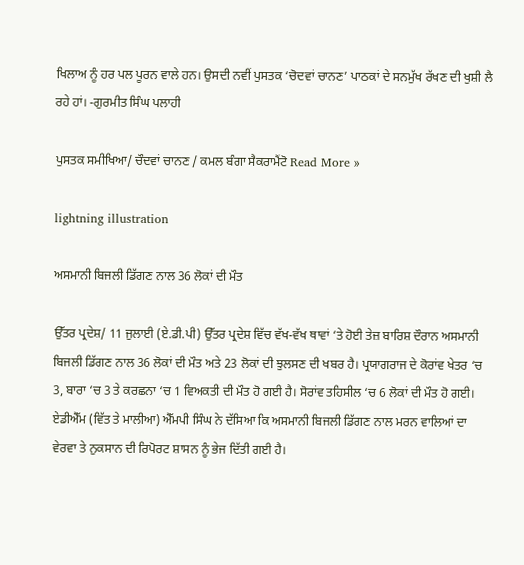ਖਿਲਾਅ ਨੂੰ ਹਰ ਪਲ ਪੂਰਨ ਵਾਲੇ ਹਨ। ਉਸਦੀ ਨਵੀਂ ਪੁਸਤਕ ‘ਚੋਦਵਾਂ ਚਾਨਣ’ ਪਾਠਕਾਂ ਦੇ ਸਨਮੁੱਖ ਰੱਖਣ ਦੀ ਖੁਸ਼ੀ ਲੈ ਰਹੇ ਹਾਂ। -ਗੁਰਮੀਤ ਸਿੰਘ ਪਲਾਹੀ

ਪੁਸਤਕ ਸਮੀਖਿਆ/ ਚੌਦਵਾਂ ਚਾਨਣ / ਕਮਲ ਬੰਗਾ ਸੈਕਰਾਮੈਂਟੋ Read More »

lightning illustration

ਅਸਮਾਨੀ ਬਿਜਲੀ ਡਿੱਗਣ ਨਾਲ 36 ਲੋਕਾਂ ਦੀ ਮੌਤ

ਉੱਤਰ ਪ੍ਰਦੇਸ਼/ 11 ਜੁਲਾਈ (ਏ.ਡੀ.ਪੀ) ਉੱਤਰ ਪ੍ਰਦੇਸ਼ ਵਿੱਚ ਵੱਖ-ਵੱਖ ਥਾਵਾਂ ‘ਤੇ ਹੋਈ ਤੇਜ਼ ਬਾਰਿਸ਼ ਦੌਰਾਨ ਅਸਮਾਨੀ ਬਿਜਲੀ ਡਿੱਗਣ ਨਾਲ 36 ਲੋਕਾਂ ਦੀ ਮੌਤ ਅਤੇ 23 ਲੋਕਾਂ ਦੀ ਝੁਲਸਣ ਦੀ ਖਬਰ ਹੈ। ਪ੍ਰਯਾਗਰਾਜ ਦੇ ਕੋਰਾਂਵ ਖੇਤਰ ‘ਚ 3, ਬਾਰਾ ‘ਚ 3 ਤੇ ਕਰਛਨਾ ‘ਚ 1 ਵਿਅਕਤੀ ਦੀ ਮੌਤ ਹੋ ਗਈ ਹੈ। ਸੋਰਾਂਵ ਤਹਿਸੀਲ ‘ਚ 6 ਲੋਕਾਂ ਦੀ ਮੌਤ ਹੋ ਗਈ। ਏਡੀਐੱਮ (ਵਿੱਤ ਤੇ ਮਾਲੀਆ) ਐੱਮਪੀ ਸਿੰਘ ਨੇ ਦੱਸਿਆ ਕਿ ਅਸਮਾਨੀ ਬਿਜਲੀ ਡਿੱਗਣ ਨਾਲ ਮਰਨ ਵਾਲਿਆਂ ਦਾ ਵੇਰਵਾ ਤੇ ਨੁਕਸਾਨ ਦੀ ਰਿਪੋਰਟ ਸ਼ਾਸਨ ਨੂੰ ਭੇਜ ਦਿੱਤੀ ਗਈ ਹੈ।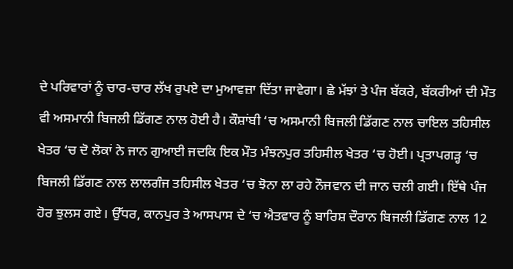ਦੇ ਪਰਿਵਾਰਾਂ ਨੂੰ ਚਾਰ-ਚਾਰ ਲੱਖ ਰੁਪਏ ਦਾ ਮੁਆਵਜ਼ਾ ਦਿੱਤਾ ਜਾਵੇਗਾ। ਛੇ ਮੱਝਾਂ ਤੇ ਪੰਜ ਬੱਕਰੇ, ਬੱਕਰੀਆਂ ਦੀ ਮੌਤ ਵੀ ਅਸਮਾਨੀ ਬਿਜਲੀ ਡਿੱਗਣ ਨਾਲ ਹੋਈ ਹੈ। ਕੌਸ਼ਾਂਬੀ ‘ਚ ਅਸਮਾਨੀ ਬਿਜਲੀ ਡਿੱਗਣ ਨਾਲ ਚਾਇਲ ਤਹਿਸੀਲ ਖੇਤਰ ‘ਚ ਦੋ ਲੋਕਾਂ ਨੇ ਜਾਨ ਗੁਆਈ ਜਦਕਿ ਇਕ ਮੌਤ ਮੰਝਨਪੁਰ ਤਹਿਸੀਲ ਖੇਤਰ ‘ਚ ਹੋਈ। ਪ੍ਰਤਾਪਗੜ੍ਹ ‘ਚ ਬਿਜਲੀ ਡਿੱਗਣ ਨਾਲ ਲਾਲਗੰਜ ਤਹਿਸੀਲ ਖੇਤਰ ‘ਚ ਝੋਨਾ ਲਾ ਰਹੇ ਨੌਜਵਾਨ ਦੀ ਜਾਨ ਚਲੀ ਗਈ। ਇੱਥੇ ਪੰਜ ਹੋਰ ਝੁਲਸ ਗਏ। ਉੱਧਰ, ਕਾਨਪੁਰ ਤੇ ਆਸਪਾਸ ਦੇ ‘ਚ ਐਤਵਾਰ ਨੂੰ ਬਾਰਿਸ਼ ਦੌਰਾਨ ਬਿਜਲੀ ਡਿੱਗਣ ਨਾਲ 12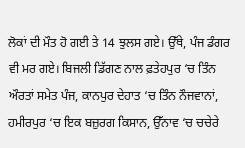ਲੋਕਾਂ ਦੀ ਮੌਤ ਹੋ ਗਈ ਤੇ 14 ਝੁਲਸ ਗਏ। ਉੱਥੇ, ਪੰਜ ਡੰਗਰ ਵੀ ਮਰ ਗਏ। ਬਿਜਲੀ ਡਿੱਗਣ ਨਾਲ ਫ਼ਤੇਹਪੁਰ ‘ਚ ਤਿੰਨ ਔਰਤਾਂ ਸਮੇਤ ਪੰਜ, ਕਾਨਪੁਰ ਦੇਹਾਤ ‘ਚ ਤਿੰਨ ਨੌਜਵਾਨਾਂ, ਹਮੀਰਪੁਰ ‘ਚ ਇਕ ਬਜ਼ੁਰਗ ਕਿਸਾਨ, ਉੱਨਾਵ ‘ਚ ਚਚੇਰੇ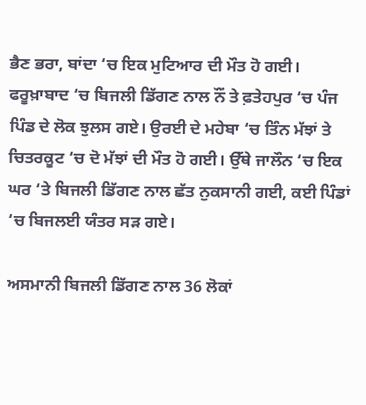ਭੈਣ ਭਰਾ, ਬਾਂਦਾ ‘ਚ ਇਕ ਮੁਟਿਆਰ ਦੀ ਮੌਤ ਹੋ ਗਈ। ਫਰੂਖ਼ਾਬਾਦ ‘ਚ ਬਿਜਲੀ ਡਿੱਗਣ ਨਾਲ ਨੌਂ ਤੇ ਫ਼ਤੇਹਪੁਰ ‘ਚ ਪੰਜ ਪਿੰਡ ਦੇ ਲੋਕ ਝੁਲਸ ਗਏ। ਉਰਈ ਦੇ ਮਹੇਬਾ ‘ਚ ਤਿੰਨ ਮੱਝਾਂ ਤੇ ਚਿਤਰਕੂਟ ‘ਚ ਦੋ ਮੱਝਾਂ ਦੀ ਮੌਤ ਹੋ ਗਈ। ਉੱਥੇ ਜਾਲੌਨ ‘ਚ ਇਕ ਘਰ ‘ਤੇ ਬਿਜਲੀ ਡਿੱਗਣ ਨਾਲ ਛੱਤ ਨੁਕਸਾਨੀ ਗਈ, ਕਈ ਪਿੰਡਾਂ ‘ਚ ਬਿਜਲਈ ਯੰਤਰ ਸੜ ਗਏ।

ਅਸਮਾਨੀ ਬਿਜਲੀ ਡਿੱਗਣ ਨਾਲ 36 ਲੋਕਾਂ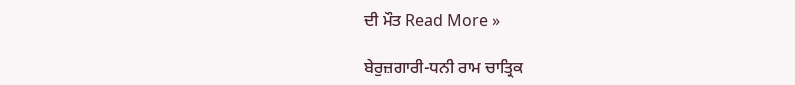ਦੀ ਮੌਤ Read More »

ਬੇਰੁਜ਼ਗਾਰੀ-ਧਨੀ ਰਾਮ ਚਾਤ੍ਰਿਕ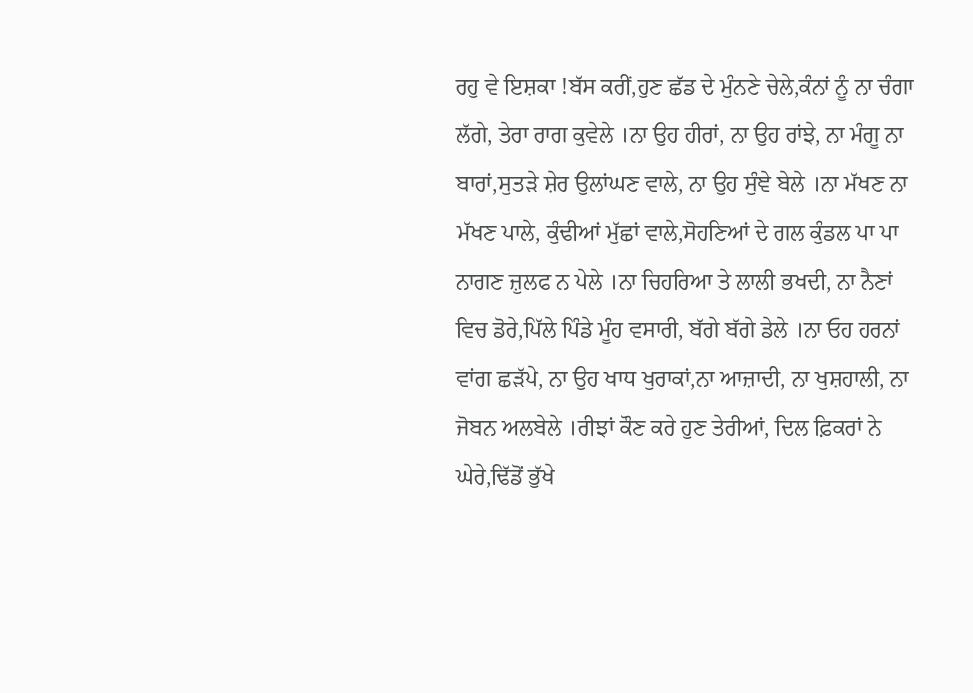ਰਹੁ ਵੇ ਇਸ਼ਕਾ !ਬੱਸ ਕਰੀਂ,ਹੁਣ ਛੱਡ ਦੇ ਮੁੰਨਣੇ ਚੇਲੇ,ਕੰਨਾਂ ਨੂੰ ਨਾ ਚੰਗਾ ਲੱਗੇ, ਤੇਰਾ ਰਾਗ ਕੁਵੇਲੇ ।ਨਾ ਉਹ ਹੀਰਾਂ, ਨਾ ਉਹ ਰਾਂਝੇ, ਨਾ ਮੰਗੂ ਨਾ ਬਾਰਾਂ,ਸੁਤੜੇ ਸ਼ੇਰ ਉਲਾਂਘਣ ਵਾਲੇ, ਨਾ ਉਹ ਸੁੰਞੇ ਬੇਲੇ ।ਨਾ ਮੱਖਣ ਨਾ ਮੱਖਣ ਪਾਲੇ, ਕੁੰਢੀਆਂ ਮੁੱਛਾਂ ਵਾਲੇ,ਸੋਹਣਿਆਂ ਦੇ ਗਲ ਕੁੰਡਲ ਪਾ ਪਾ ਨਾਗਣ ਜ਼ੁਲਫ ਨ ਪੇਲੇ ।ਨਾ ਚਿਹਰਿਆ ਤੇ ਲਾਲੀ ਭਖਦੀ, ਨਾ ਨੈਣਾਂ ਵਿਚ ਡੋਰੇ,ਪਿੱਲੇ ਪਿੰਡੇ ਮੂੰਹ ਵਸਾਰੀ, ਬੱਗੇ ਬੱਗੇ ਡੇਲੇ ।ਨਾ ਓਹ ਹਰਨਾਂ ਵਾਂਗ ਛੜੱਪੇ, ਨਾ ਉਹ ਖਾਧ ਖੁਰਾਕਾਂ,ਨਾ ਆਜ਼ਾਦੀ, ਨਾ ਖੁਸ਼ਹਾਲੀ, ਨਾ ਜੋਬਨ ਅਲਬੇਲੇ ।ਰੀਝਾਂ ਕੌਣ ਕਰੇ ਹੁਣ ਤੇਰੀਆਂ, ਦਿਲ ਫ਼ਿਕਰਾਂ ਨੇ ਘੇਰੇ,ਢਿੱਡੋਂ ਭੁੱਖੇ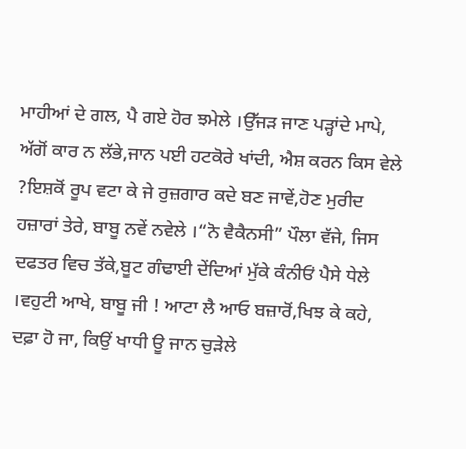ਮਾਹੀਆਂ ਦੇ ਗਲ, ਪੈ ਗਏ ਹੋਰ ਝਮੇਲੇ ।ਉੱਜੜ ਜਾਣ ਪੜ੍ਹਾਂਦੇ ਮਾਪੇ, ਅੱਗੋਂ ਕਾਰ ਨ ਲੱਭੇ,ਜਾਨ ਪਈ ਹਟਕੋਰੇ ਖਾਂਦੀ, ਐਸ਼ ਕਰਨ ਕਿਸ ਵੇਲੇ ?ਇਸ਼ਕੋਂ ਰੂਪ ਵਟਾ ਕੇ ਜੇ ਰੁਜ਼ਗਾਰ ਕਦੇ ਬਣ ਜਾਵੇਂ,ਹੋਣ ਮੁਰੀਦ ਹਜ਼ਾਰਾਂ ਤੇਰੇ, ਬਾਬੂ ਨਵੇਂ ਨਵੇਲੇ ।“ਨੋ ਵੈਕੈਨਸੀ” ਪੌਲਾ ਵੱਜੇ, ਜਿਸ ਦਫਤਰ ਵਿਚ ਤੱਕੇ,ਬੂਟ ਗੰਢਾਈ ਦੇਂਦਿਆਂ ਮੁੱਕੇ ਕੰਨੀਓਂ ਪੈਸੇ ਧੇਲੇ ।ਵਹੁਟੀ ਆਖੇ, ਬਾਬੂ ਜੀ ! ਆਟਾ ਲੈ ਆਓ ਬਜ਼ਾਰੋਂ,ਖਿਝ ਕੇ ਕਹੇ, ਦਫ਼ਾ ਹੋ ਜਾ, ਕਿਉਂ ਖਾਧੀ ਊ ਜਾਨ ਚੁੜੇਲੇ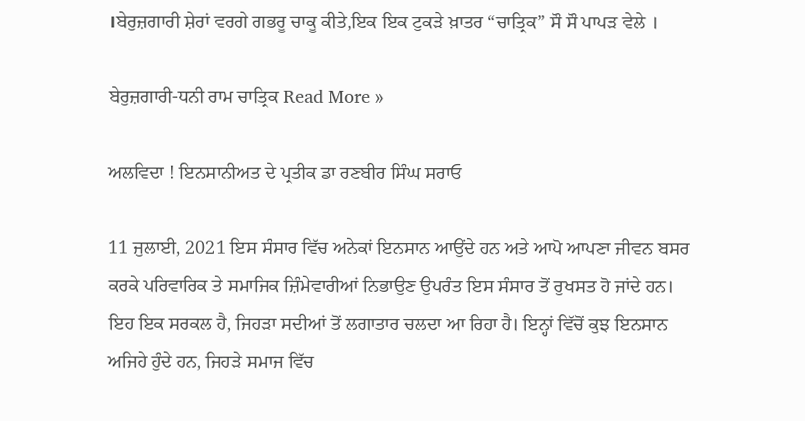।ਬੇਰੁਜ਼ਗਾਰੀ ਸ਼ੇਰਾਂ ਵਰਗੇ ਗਭਰੂ ਚਾਕੂ ਕੀਤੇ,ਇਕ ਇਕ ਟੁਕੜੇ ਖ਼ਾਤਰ “ਚਾਤ੍ਰਿਕ” ਸੌ ਸੌ ਪਾਪੜ ਵੇਲੇ ।

ਬੇਰੁਜ਼ਗਾਰੀ-ਧਨੀ ਰਾਮ ਚਾਤ੍ਰਿਕ Read More »

ਅਲਵਿਦਾ ! ਇਨਸਾਨੀਅਤ ਦੇ ਪ੍ਰਤੀਕ ਡਾ ਰਣਬੀਰ ਸਿੰਘ ਸਰਾਓ

11 ਜੁਲਾਈ, 2021 ਇਸ ਸੰਸਾਰ ਵਿੱਚ ਅਨੇਕਾਂ ਇਨਸਾਨ ਆਉਂਦੇ ਹਨ ਅਤੇ ਆਪੋ ਆਪਣਾ ਜੀਵਨ ਬਸਰ ਕਰਕੇ ਪਰਿਵਾਰਿਕ ਤੇ ਸਮਾਜਿਕ ਜ਼ਿੰਮੇਵਾਰੀਆਂ ਨਿਭਾਉਣ ਉਪਰੰਤ ਇਸ ਸੰਸਾਰ ਤੋਂ ਰੁਖਸਤ ਹੋ ਜਾਂਦੇ ਹਨ। ਇਹ ਇਕ ਸਰਕਲ ਹੈ, ਜਿਹੜਾ ਸਦੀਆਂ ਤੋਂ ਲਗਾਤਾਰ ਚਲਦਾ ਆ ਰਿਹਾ ਹੈ। ਇਨ੍ਹਾਂ ਵਿੱਚੋਂ ਕੁਝ ਇਨਸਾਨ ਅਜਿਹੇ ਹੁੰਦੇ ਹਨ, ਜਿਹੜੇ ਸਮਾਜ ਵਿੱਚ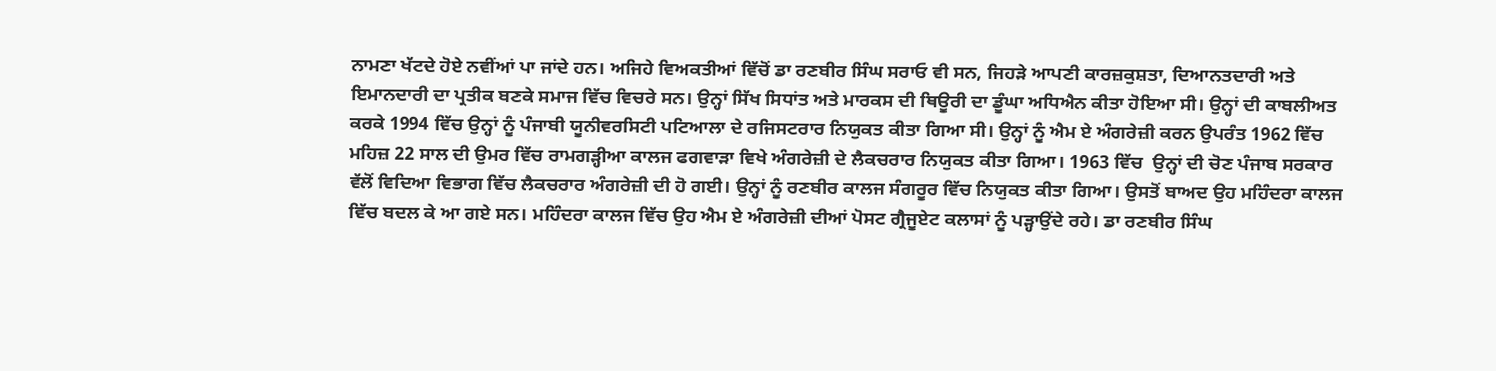ਨਾਮਣਾ ਖੱਟਦੇ ਹੋਏ ਨਵੀਂਆਂ ਪਾ ਜਾਂਦੇ ਹਨ। ਅਜਿਹੇ ਵਿਅਕਤੀਆਂ ਵਿੱਚੋਂ ਡਾ ਰਣਬੀਰ ਸਿੰਘ ਸਰਾਓ ਵੀ ਸਨ, ਜਿਹੜੇ ਆਪਣੀ ਕਾਰਜ਼ਕੁਸ਼ਤਾ, ਦਿਆਨਤਦਾਰੀ ਅਤੇ ਇਮਾਨਦਾਰੀ ਦਾ ਪ੍ਰਤੀਕ ਬਣਕੇ ਸਮਾਜ ਵਿੱਚ ਵਿਚਰੇ ਸਨ। ਉਨ੍ਹਾਂ ਸਿੱਖ ਸਿਧਾਂਤ ਅਤੇ ਮਾਰਕਸ ਦੀ ਥਿਊਰੀ ਦਾ ਡੂੰਘਾ ਅਧਿਐਨ ਕੀਤਾ ਹੋਇਆ ਸੀ। ਉਨ੍ਹਾਂ ਦੀ ਕਾਬਲੀਅਤ ਕਰਕੇ 1994 ਵਿੱਚ ਉਨ੍ਹਾਂ ਨੂੰ ਪੰਜਾਬੀ ਯੂਨੀਵਰਸਿਟੀ ਪਟਿਆਲਾ ਦੇ ਰਜਿਸਟਰਾਰ ਨਿਯੁਕਤ ਕੀਤਾ ਗਿਆ ਸੀ। ਉਨ੍ਹਾਂ ਨੂੰ ਐਮ ਏ ਅੰਗਰੇਜ਼ੀ ਕਰਨ ਉਪਰੰਤ 1962 ਵਿੱਚ ਮਹਿਜ਼ 22 ਸਾਲ ਦੀ ਉਮਰ ਵਿੱਚ ਰਾਮਗੜ੍ਹੀਆ ਕਾਲਜ ਫਗਵਾੜਾ ਵਿਖੇ ਅੰਗਰੇਜ਼ੀ ਦੇ ਲੈਕਚਰਾਰ ਨਿਯੁਕਤ ਕੀਤਾ ਗਿਆ। 1963 ਵਿੱਚ  ਉਨ੍ਹਾਂ ਦੀ ਚੋਣ ਪੰਜਾਬ ਸਰਕਾਰ ਵੱਲੋਂ ਵਿਦਿਆ ਵਿਭਾਗ ਵਿੱਚ ਲੈਕਚਰਾਰ ਅੰਗਰੇਜ਼ੀ ਦੀ ਹੋ ਗਈ। ਉਨ੍ਹਾਂ ਨੂੰ ਰਣਬੀਰ ਕਾਲਜ ਸੰਗਰੂਰ ਵਿੱਚ ਨਿਯੁਕਤ ਕੀਤਾ ਗਿਆ। ਉਸਤੋਂ ਬਾਅਦ ਉਹ ਮਹਿੰਦਰਾ ਕਾਲਜ ਵਿੱਚ ਬਦਲ ਕੇ ਆ ਗਏ ਸਨ। ਮਹਿੰਦਰਾ ਕਾਲਜ ਵਿੱਚ ਉਹ ਐਮ ਏ ਅੰਗਰੇਜ਼ੀ ਦੀਆਂ ਪੋਸਟ ਗ੍ਰੈਜੂਏਟ ਕਲਾਸਾਂ ਨੂੰ ਪੜ੍ਹਾਉਂਦੇ ਰਹੇ। ਡਾ ਰਣਬੀਰ ਸਿੰਘ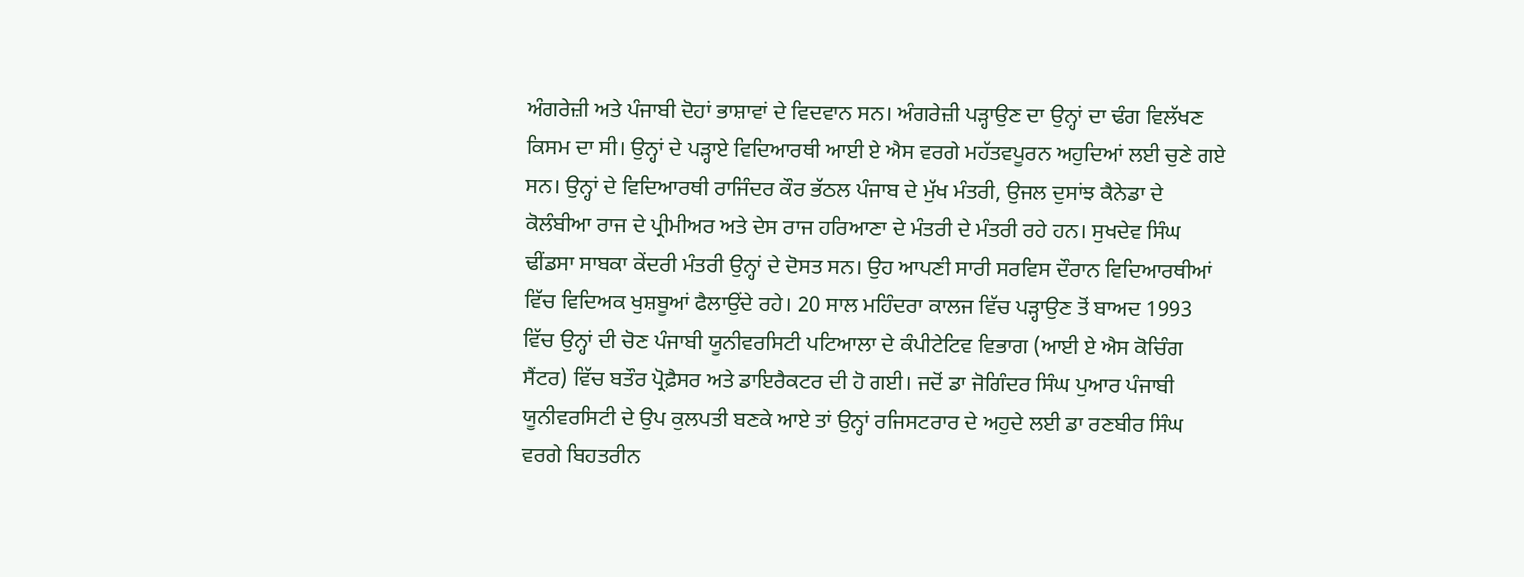ਅੰਗਰੇਜ਼ੀ ਅਤੇ ਪੰਜਾਬੀ ਦੋਹਾਂ ਭਾਸ਼ਾਵਾਂ ਦੇ ਵਿਦਵਾਨ ਸਨ। ਅੰਗਰੇਜ਼ੀ ਪੜ੍ਹਾਉਣ ਦਾ ਉਨ੍ਹਾਂ ਦਾ ਢੰਗ ਵਿਲੱਖਣ ਕਿਸਮ ਦਾ ਸੀ। ਉਨ੍ਹਾਂ ਦੇ ਪੜ੍ਹਾਏ ਵਿਦਿਆਰਥੀ ਆਈ ਏ ਐਸ ਵਰਗੇ ਮਹੱਤਵਪੂਰਨ ਅਹੁਦਿਆਂ ਲਈ ਚੁਣੇ ਗਏ ਸਨ। ਉਨ੍ਹਾਂ ਦੇ ਵਿਦਿਆਰਥੀ ਰਾਜਿੰਦਰ ਕੌਰ ਭੱਠਲ ਪੰਜਾਬ ਦੇ ਮੁੱਖ ਮੰਤਰੀ, ਉਜਲ ਦੁਸਾਂਝ ਕੈਨੇਡਾ ਦੇ ਕੋਲੰਬੀਆ ਰਾਜ ਦੇ ਪ੍ਰੀਮੀਅਰ ਅਤੇ ਦੇਸ ਰਾਜ ਹਰਿਆਣਾ ਦੇ ਮੰਤਰੀ ਦੇ ਮੰਤਰੀ ਰਹੇ ਹਨ। ਸੁਖਦੇਵ ਸਿੰਘ ਢੀਂਡਸਾ ਸਾਬਕਾ ਕੇਂਦਰੀ ਮੰਤਰੀ ਉਨ੍ਹਾਂ ਦੇ ਦੋਸਤ ਸਨ। ਉਹ ਆਪਣੀ ਸਾਰੀ ਸਰਵਿਸ ਦੌਰਾਨ ਵਿਦਿਆਰਥੀਆਂ ਵਿੱਚ ਵਿਦਿਅਕ ਖੁਸ਼ਬੂਆਂ ਫੈਲਾਉਂਦੇ ਰਹੇ। 20 ਸਾਲ ਮਹਿੰਦਰਾ ਕਾਲਜ ਵਿੱਚ ਪੜ੍ਹਾਉਣ ਤੋਂ ਬਾਅਦ 1993 ਵਿੱਚ ਉਨ੍ਹਾਂ ਦੀ ਚੋਣ ਪੰਜਾਬੀ ਯੂਨੀਵਰਸਿਟੀ ਪਟਿਆਲਾ ਦੇ ਕੰਪੀਟੇਟਿਵ ਵਿਭਾਗ (ਆਈ ਏ ਐਸ ਕੋਚਿੰਗ ਸੈਂਟਰ) ਵਿੱਚ ਬਤੌਰ ਪ੍ਰੋਫ਼ੈਸਰ ਅਤੇ ਡਾਇਰੈਕਟਰ ਦੀ ਹੋ ਗਈ। ਜਦੋਂ ਡਾ ਜੋਗਿੰਦਰ ਸਿੰਘ ਪੁਆਰ ਪੰਜਾਬੀ ਯੂਨੀਵਰਸਿਟੀ ਦੇ ਉਪ ਕੁਲਪਤੀ ਬਣਕੇ ਆਏ ਤਾਂ ਉਨ੍ਹਾਂ ਰਜਿਸਟਰਾਰ ਦੇ ਅਹੁਦੇ ਲਈ ਡਾ ਰਣਬੀਰ ਸਿੰਘ ਵਰਗੇ ਬਿਹਤਰੀਨ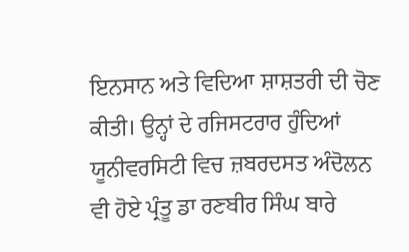ਇਨਸਾਨ ਅਤੇ ਵਿਦਿਆ ਸ਼ਾਸ਼ਤਰੀ ਦੀ ਚੋਣ ਕੀਤੀ। ਉਨ੍ਹਾਂ ਦੇ ਰਜਿਸਟਰਾਰ ਹੁੰਦਿਆਂ ਯੂਨੀਵਰਸਿਟੀ ਵਿਚ ਜ਼ਬਰਦਸਤ ਅੰਦੋਲਨ ਵੀ ਹੋਏ ਪ੍ਰੰਤੂ ਡਾ ਰਣਬੀਰ ਸਿੰਘ ਬਾਰੇ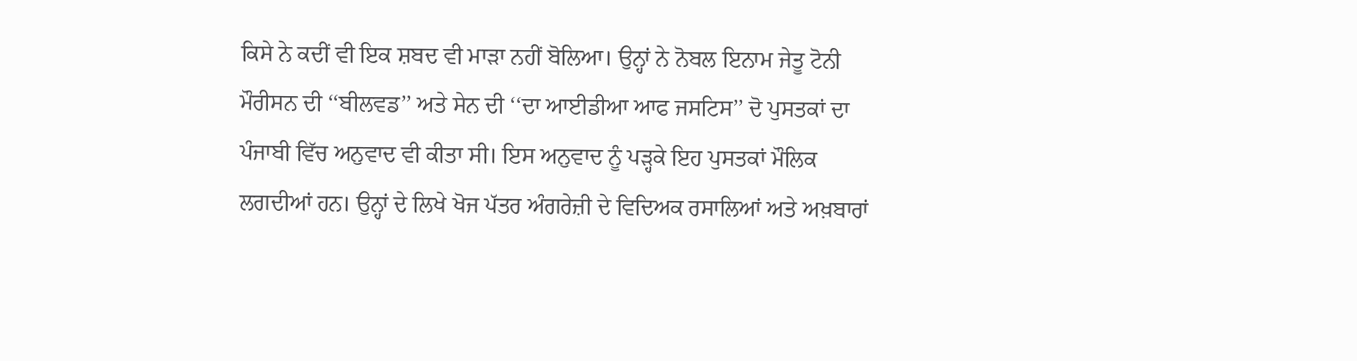ਕਿਸੇ ਨੇ ਕਦੀਂ ਵੀ ਇਕ ਸ਼ਬਦ ਵੀ ਮਾੜਾ ਨਹੀਂ ਬੋਲਿਆ। ਉਨ੍ਹਾਂ ਨੇ ਨੋਬਲ ਇਨਾਮ ਜੇਤੂ ਟੋਨੀ ਮੌਰੀਸਨ ਦੀ ‘‘ਬੀਲਵਡ’’ ਅਤੇ ਸੇਨ ਦੀ ‘‘ਦਾ ਆਈਡੀਆ ਆਫ ਜਸਟਿਸ’’ ਦੋ ਪੁਸਤਕਾਂ ਦਾ ਪੰਜਾਬੀ ਵਿੱਚ ਅਨੁਵਾਦ ਵੀ ਕੀਤਾ ਸੀ। ਇਸ ਅਨੁਵਾਦ ਨੂੰ ਪੜ੍ਹਕੇ ਇਹ ਪੁਸਤਕਾਂ ਮੌਲਿਕ ਲਗਦੀਆਂ ਹਨ। ਉਨ੍ਹਾਂ ਦੇ ਲਿਖੇ ਖੋਜ ਪੱਤਰ ਅੰਗਰੇਜ਼ੀ ਦੇ ਵਿਦਿਅਕ ਰਸਾਲਿਆਂ ਅਤੇ ਅਖ਼ਬਾਰਾਂ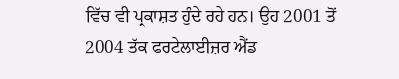ਵਿੱਚ ਵੀ ਪ੍ਰਕਾਸ਼ਤ ਹੁੰਦੇ ਰਹੇ ਹਨ। ਉਹ 2001 ਤੋਂ 2004 ਤੱਕ ਫਰਟੇਲਾਈਜ਼ਰ ਐਂਡ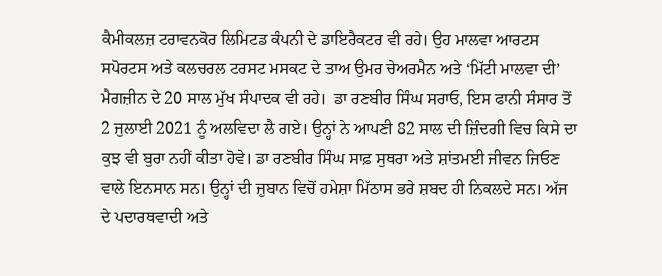ਕੈਮੀਕਲਜ਼ ਟਰਾਵਨਕੋਰ ਲਿਮਿਟਡ ਕੰਪਨੀ ਦੇ ਡਾਇਰੈਕਟਰ ਵੀ ਰਹੇ। ਉਹ ਮਾਲਵਾ ਆਰਟਸ ਸਪੋਰਟਸ ਅਤੇ ਕਲਚਰਲ ਟਰਸਟ ਮਸਕਟ ਦੇ ਤਾਅ ਉਮਰ ਚੇਅਰਮੈਨ ਅਤੇ ‘ਮਿੱਟੀ ਮਾਲਵਾ ਦੀ’ ਮੈਗਜ਼ੀਨ ਦੇ 20 ਸਾਲ ਮੁੱਖ ਸੰਪਾਦਕ ਵੀ ਰਹੇ।  ਡਾ ਰਣਬੀਰ ਸਿੰਘ ਸਰਾਓ, ਇਸ ਫਾਨੀ ਸੰਸਾਰ ਤੋਂ 2 ਜੁਲਾਈ 2021 ਨੂੰ ਅਲਵਿਦਾ ਲੈ ਗਏ। ਉਨ੍ਹਾਂ ਨੇ ਆਪਣੀ 82 ਸਾਲ ਦੀ ਜ਼ਿੰਦਗੀ ਵਿਚ ਕਿਸੇ ਦਾ ਕੁਝ ਵੀ ਬੁਰਾ ਨਹੀਂ ਕੀਤਾ ਹੋਵੇ। ਡਾ ਰਣਬੀਰ ਸਿੰਘ ਸਾਫ਼ ਸੁਥਰਾ ਅਤੇ ਸ਼ਾਂਤਮਈ ਜੀਵਨ ਜਿਓਣ ਵਾਲੇ ਇਨਸਾਨ ਸਨ। ਉਨ੍ਹਾਂ ਦੀ ਜ਼ੁਬਾਨ ਵਿਚੋਂ ਹਮੇਸ਼ਾ ਮਿੱਠਾਸ ਭਰੇ ਸ਼ਬਦ ਹੀ ਨਿਕਲਦੇ ਸਨ। ਅੱਜ ਦੇ ਪਦਾਰਥਵਾਦੀ ਅਤੇ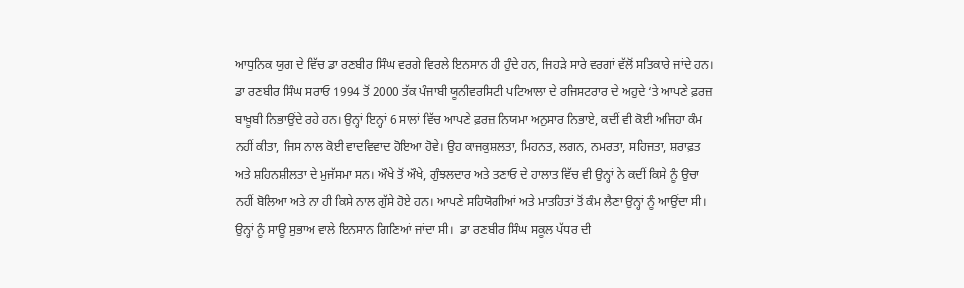ਆਧੁਨਿਕ ਯੁਗ ਦੇ ਵਿੱਚ ਡਾ ਰਣਬੀਰ ਸਿੰਘ ਵਰਗੇ ਵਿਰਲੇ ਇਨਸਾਨ ਹੀ ਹੁੰਦੇ ਹਨ, ਜਿਹੜੇ ਸਾਰੇ ਵਰਗਾਂ ਵੱਲੋਂ ਸਤਿਕਾਰੇ ਜਾਂਦੇ ਹਨ। ਡਾ ਰਣਬੀਰ ਸਿੰਘ ਸਰਾਓ 1994 ਤੋਂ 2000 ਤੱਕ ਪੰਜਾਬੀ ਯੂਨੀਵਰਸਿਟੀ ਪਟਿਆਲਾ ਦੇ ਰਜਿਸਟਰਾਰ ਦੇ ਅਹੁਦੇ ‘ਤੇ ਆਪਣੇ ਫ਼ਰਜ਼ ਬਾਖ਼ੂਬੀ ਨਿਭਾਉਂਦੇ ਰਹੇ ਹਨ। ਉਨ੍ਹਾਂ ਇਨ੍ਹਾਂ 6 ਸਾਲਾਂ ਵਿੱਚ ਆਪਣੇ ਫ਼ਰਜ਼ ਨਿਯਮਾ ਅਨੁਸਾਰ ਨਿਭਾਏ, ਕਦੀਂ ਵੀ ਕੋਈ ਅਜਿਹਾ ਕੰਮ ਨਹੀਂ ਕੀਤਾ, ਜਿਸ ਨਾਲ ਕੋਈ ਵਾਦਵਿਵਾਦ ਹੋਇਆ ਹੋਵੇ। ਉਹ ਕਾਜਕੁਸ਼ਲਤਾ, ਮਿਹਨਤ, ਲਗਨ, ਨਮਰਤਾ, ਸਹਿਜਤਾ, ਸ਼ਰਾਫ਼ਤ ਅਤੇ ਸ਼ਹਿਨਸ਼ੀਲਤਾ ਦੇ ਮੁਜੱਸਮਾ ਸਨ। ਔਖੇ ਤੋਂ ਔਖੇ, ਗੁੰਝਲਦਾਰ ਅਤੇ ਤਣਾਓ ਦੇ ਹਾਲਾਤ ਵਿੱਚ ਵੀ ਉਨ੍ਹਾਂ ਨੇ ਕਦੀਂ ਕਿਸੇ ਨੂੰ ਉਚਾ ਨਹੀਂ ਬੋਲਿਆ ਅਤੇ ਨਾ ਹੀ ਕਿਸੇ ਨਾਲ ਗੁੱਸੇ ਹੋਏ ਹਨ। ਆਪਣੇ ਸਹਿਯੋਗੀਆਂ ਅਤੇ ਮਾਤਹਿਤਾਂ ਤੋਂ ਕੰਮ ਲੈਣਾ ਉਨ੍ਹਾਂ ਨੂੰ ਆਉਂਦਾ ਸੀ। ਉਨ੍ਹਾਂ ਨੂੰ ਸਾਊ ਸੁਭਾਅ ਵਾਲੇ ਇਨਸਾਨ ਗਿਣਿਆਂ ਜਾਂਦਾ ਸੀ।  ਡਾ ਰਣਬੀਰ ਸਿੰਘ ਸਕੂਲ ਪੱਧਰ ਦੀ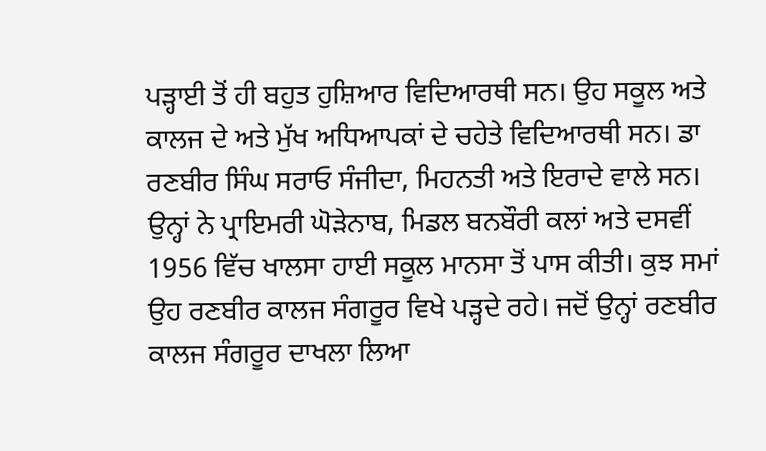ਪੜ੍ਹਾਈ ਤੋਂ ਹੀ ਬਹੁਤ ਹੁਸ਼ਿਆਰ ਵਿਦਿਆਰਥੀ ਸਨ। ਉਹ ਸਕੂਲ ਅਤੇ ਕਾਲਜ ਦੇ ਅਤੇ ਮੁੱਖ ਅਧਿਆਪਕਾਂ ਦੇ ਚਹੇਤੇ ਵਿਦਿਆਰਥੀ ਸਨ। ਡਾ ਰਣਬੀਰ ਸਿੰਘ ਸਰਾਓ ਸੰਜੀਦਾ, ਮਿਹਨਤੀ ਅਤੇ ਇਰਾਦੇ ਵਾਲੇ ਸਨ। ਉਨ੍ਹਾਂ ਨੇ ਪ੍ਰਾਇਮਰੀ ਘੋੜੇਨਾਬ, ਮਿਡਲ ਬਨਬੌਰੀ ਕਲਾਂ ਅਤੇ ਦਸਵੀਂ 1956 ਵਿੱਚ ਖਾਲਸਾ ਹਾਈ ਸਕੂਲ ਮਾਨਸਾ ਤੋਂ ਪਾਸ ਕੀਤੀ। ਕੁਝ ਸਮਾਂ ਉਹ ਰਣਬੀਰ ਕਾਲਜ ਸੰਗਰੂਰ ਵਿਖੇ ਪੜ੍ਹਦੇ ਰਹੇ। ਜਦੋਂ ਉਨ੍ਹਾਂ ਰਣਬੀਰ ਕਾਲਜ ਸੰਗਰੂਰ ਦਾਖਲਾ ਲਿਆ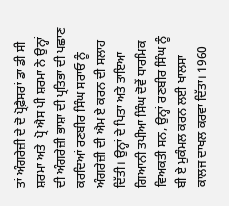ਤਾਂ ਅੰਗਰੇਜ਼ੀ ਦੇ ਦੋ ਪ੍ਰੋਫ਼ੈਸਰਾਂ ਡਾ ਡੀ ਸੀ ਸ਼ਰਮਾ ਅਤੇ  ਪ੍ਰੋ ਐਸ ਪੀ ਸ਼ਰਮਾ ਨੇ ਉਨ੍ਹਾਂ ਦੀ ਅੰਗਰੇਜ਼ੀ ਭਾਸ਼ਾ ਦੀ ਪ੍ਰਤਿਭਾ ਦੀ ਪਛਾਣ ਕਰਦਿਆਂ ਰਣਬੀਰ ਸਿੰਘ ਸਰਾਓ ਨੂੰ ਅੰਗਰੇਜ਼ੀ ਦੀ ਐਮ ਏ ਕਰਨ ਦੀ ਸਲਾਹ ਦਿੱਤੀ। ਉਨ੍ਹਾਂ ਦੇ ਪਿਤਾ ਅਤੇ ਤਾਇਆ ਗਿਆਨੀ ਤਪੀਆ ਸਿੰਘ ਦੋਵੇਂ ਧਾਰਮਿਕ ਵਿਅਕਤੀ ਸਨ, ਉਨ੍ਹਾਂ ਰਣਬੀਰ ਸਿੰਘ ਨੂੰ  ਬੀ ਏ ਮੁਕੰਮਲ ਕਰਨ ਲਈ ਖਾਲਸਾ ਕਾਲਜ ਦਾਖਲ ਕਰਵਾ ਦਿੱਤਾ। 1960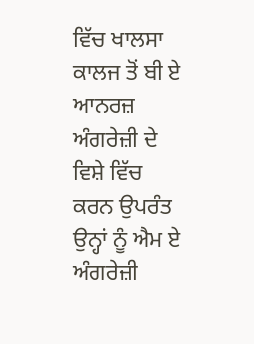ਵਿੱਚ ਖਾਲਸਾ ਕਾਲਜ ਤੋਂ ਬੀ ਏ ਆਨਰਜ਼ ਅੰਗਰੇਜ਼ੀ ਦੇ ਵਿਸ਼ੇ ਵਿੱਚ ਕਰਨ ਉਪਰੰਤ ਉਨ੍ਹਾਂ ਨੂੰ ਐਮ ਏ ਅੰਗਰੇਜ਼ੀ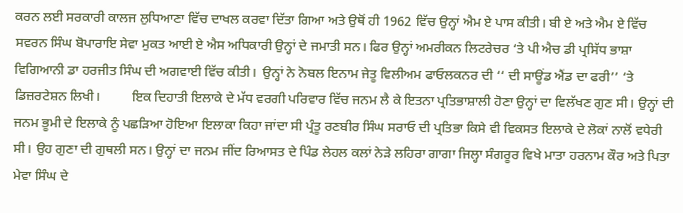ਕਰਨ ਲਈ ਸਰਕਾਰੀ ਕਾਲਜ ਲੁਧਿਆਣਾ ਵਿੱਚ ਦਾਖਲ ਕਰਵਾ ਦਿੱਤਾ ਗਿਆ ਅਤੇ ਉਥੋਂ ਹੀ 1962 ਵਿੱਚ ਉਨ੍ਹਾਂ ਐਮ ਏ ਪਾਸ ਕੀਤੀ। ਬੀ ਏ ਅਤੇ ਐਮ ਏ ਵਿੱਚ ਸਵਰਨ ਸਿੰਘ ਬੋਪਾਰਾਇ ਸੇਵਾ ਮੁਕਤ ਆਈ ਏ ਐਸ ਅਧਿਕਾਰੀ ਉਨ੍ਹਾਂ ਦੇ ਜਮਾਤੀ ਸਨ। ਫਿਰ ਉਨ੍ਹਾਂ ਅਮਰੀਕਨ ਲਿਟਰੇਚਰ ‘ਤੇ ਪੀ ਐਚ ਡੀ ਪ੍ਰਸਿੱਧ ਭਾਸ਼ਾ ਵਿਗਿਆਨੀ ਡਾ ਹਰਜੀਤ ਸਿੰਘ ਦੀ ਅਗਵਾਈ ਵਿੱਚ ਕੀਤੀ।  ਉਨ੍ਹਾਂ ਨੇ ਨੋਬਲ ਇਨਾਮ ਜੇਤੂ ਵਿਲੀਅਮ ਫਾਓਲਕਨਰ ਦੀ ‘‘ ਦੀ ਸਾਊਂਡ ਐਂਡ ਦਾ ਫਰੀ’’ ‘ਤੇ ਡਿਜ਼ਰਟੇਸ਼ਨ ਲਿਖੀ।         ਇਕ ਦਿਹਾਤੀ ਇਲਾਕੇ ਦੇ ਮੱਧ ਵਰਗੀ ਪਰਿਵਾਰ ਵਿੱਚ ਜਨਮ ਲੈ ਕੇ ਇਤਨਾ ਪ੍ਰਤਿਭਾਸ਼ਾਲੀ ਹੋਣਾ ਉਨ੍ਹਾਂ ਦਾ ਵਿਲੱਖਣ ਗੁਣ ਸੀ। ਉਨ੍ਹਾਂ ਦੀ ਜਨਮ ਭੂਮੀ ਦੇ ਇਲਾਕੇ ਨੂੰ ਪਛੜਿਆ ਹੋਇਆ ਇਲਾਕਾ ਕਿਹਾ ਜਾਂਦਾ ਸੀ ਪ੍ਰੰਤੂ ਰਣਬੀਰ ਸਿੰਘ ਸਰਾਓ ਦੀ ਪ੍ਰਤਿਭਾ ਕਿਸੇ ਵੀ ਵਿਕਸਤ ਇਲਾਕੇ ਦੇ ਲੋਕਾਂ ਨਾਲੋਂ ਵਧੇਰੀ ਸੀ। ਉਹ ਗੁਣਾ ਦੀ ਗੁਥਲੀ ਸਨ। ਉਨ੍ਹਾਂ ਦਾ ਜਨਮ ਜੀਂਦ ਰਿਆਸਤ ਦੇ ਪਿੰਡ ਲੇਹਲ ਕਲਾਂ ਨੇੜੇ ਲਹਿਰਾ ਗਾਗਾ ਜਿਲ੍ਹਾ ਸੰਗਰੂਰ ਵਿਖੇ ਮਾਤਾ ਹਰਨਾਮ ਕੌਰ ਅਤੇ ਪਿਤਾ ਮੇਵਾ ਸਿੰਘ ਦੇ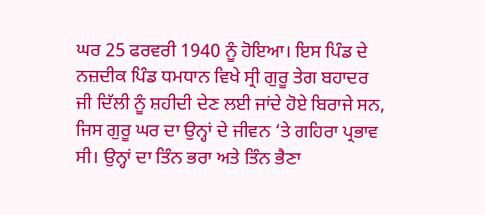ਘਰ 25 ਫਰਵਰੀ 1940 ਨੂੰ ਹੋਇਆ। ਇਸ ਪਿੰਡ ਦੇ ਨਜ਼ਦੀਕ ਪਿੰਡ ਧਮਧਾਨ ਵਿਖੇ ਸ੍ਰੀ ਗੁਰੂ ਤੇਗ ਬਹਾਦਰ ਜੀ ਦਿੱਲੀ ਨੂੰ ਸ਼ਹੀਦੀ ਦੇਣ ਲਈ ਜਾਂਦੇ ਹੋਏ ਬਿਰਾਜੇ ਸਨ, ਜਿਸ ਗੁਰੂ ਘਰ ਦਾ ਉਨ੍ਹਾਂ ਦੇ ਜੀਵਨ ‘ਤੇ ਗਹਿਰਾ ਪ੍ਰਭਾਵ ਸੀ। ਉਨ੍ਹਾਂ ਦਾ ਤਿੰਨ ਭਰਾ ਅਤੇ ਤਿੰਨ ਭੈਣਾ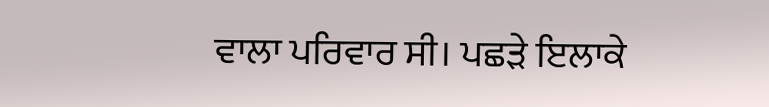ਵਾਲਾ ਪਰਿਵਾਰ ਸੀ। ਪਛੜੇ ਇਲਾਕੇ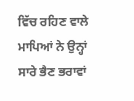ਵਿੱਚ ਰਹਿਣ ਵਾਲੇ ਮਾਪਿਆਂ ਨੇ ਉਨ੍ਹਾਂ ਸਾਰੇ ਭੈਣ ਭਰਾਵਾਂ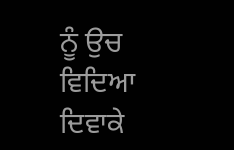ਨੂੰ ਉਚ ਵਿਦਿਆ ਦਿਵਾਕੇ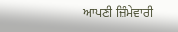ਆਪਣੀ ਜ਼ਿੰਮੇਵਾਰੀ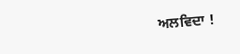ਅਲਵਿਦਾ !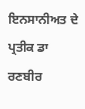ਇਨਸਾਨੀਅਤ ਦੇ ਪ੍ਰਤੀਕ ਡਾ ਰਣਬੀਰ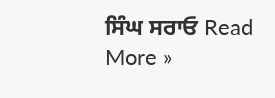ਸਿੰਘ ਸਰਾਓ Read More »